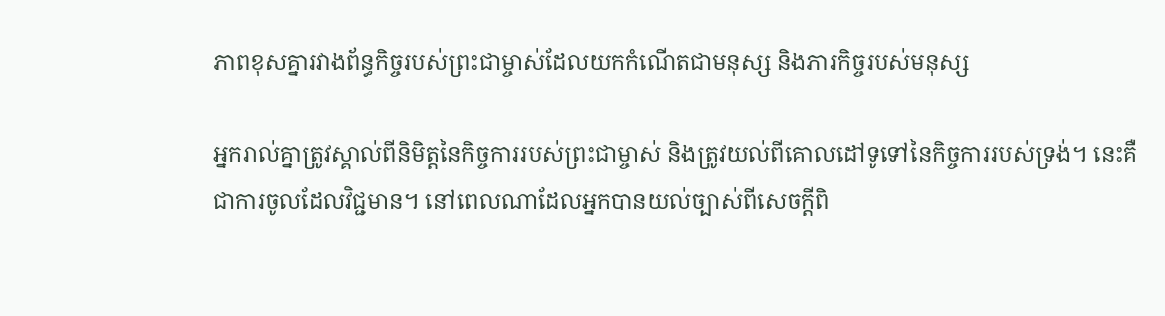ភាពខុសគ្នារវាងព័ន្ធកិច្ចរបស់ព្រះជាម្ចាស់ដែលយកកំណើតជាមនុស្ស និងភារកិច្ចរបស់មនុស្ស

អ្នករាល់គ្នាត្រូវស្គាល់ពីនិមិត្តនៃកិច្ចការរបស់ព្រះជាម្ចាស់ និងត្រូវយល់ពីគោលដៅទូទៅនៃកិច្ចការរបស់ទ្រង់។ នេះគឺជាការចូលដែលវិជ្ជមាន។ នៅពេលណាដែលអ្នកបានយល់ច្បាស់ពីសេចក្ដីពិ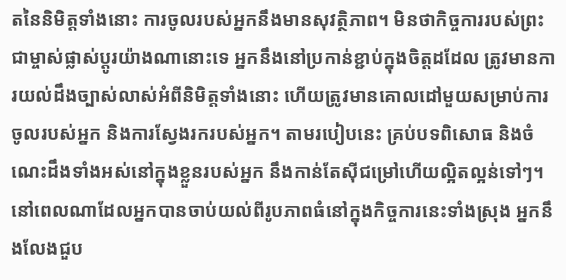តនៃនិមិត្តទាំងនោះ ការចូលរបស់អ្នកនឹងមានសុវត្ថិភាព។ មិនថាកិច្ចការរបស់ព្រះជាម្ចាស់ផ្លាស់ប្ដូរយ៉ាងណានោះទេ អ្នកនឹងនៅប្រកាន់ខ្ជាប់ក្នុងចិត្តដដែល ត្រូវមានការយល់ដឹងច្បាស់លាស់អំពីនិមិត្តទាំងនោះ ហើយត្រូវមានគោលដៅមួយសម្រាប់ការចូលរបស់អ្នក និងការស្វែងរករបស់អ្នក។ តាមរបៀបនេះ គ្រប់បទពិសោធ និងចំណេះដឹងទាំងអស់នៅក្នុងខ្លួនរបស់អ្នក នឹងកាន់តែស៊ីជម្រៅហើយល្អិតល្អន់ទៅៗ។ នៅពេលណាដែលអ្នកបានចាប់យល់ពីរូបភាពធំនៅក្នុងកិច្ចការនេះទាំងស្រុង អ្នកនឹងលែងជួប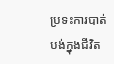ប្រទះការបាត់បង់ក្នុងជីវិត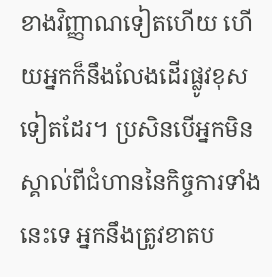ខាងវិញ្ញាណទៀតហើយ ហើយអ្នកក៏នឹងលែងដើរផ្លូវខុសទៀតដែរ។ ប្រសិនបើអ្នកមិនស្គាល់ពីជំហាននៃកិច្ចការទាំងនេះទេ អ្នកនឹងត្រូវខាតប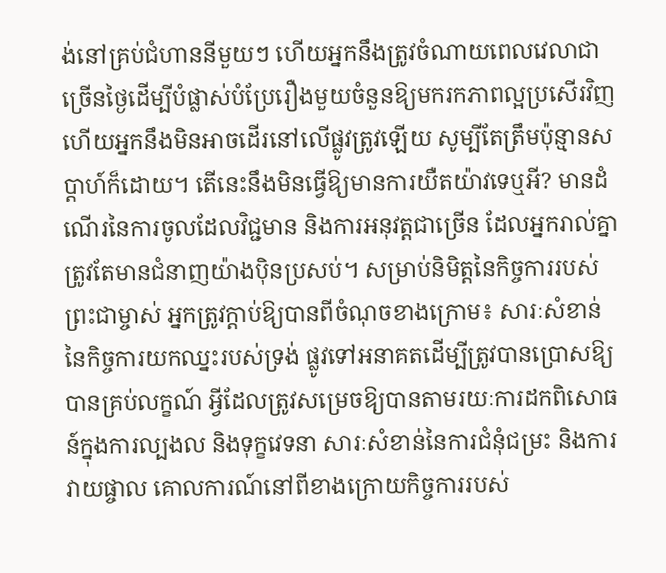ង់នៅគ្រប់ជំហាននីមួយៗ ហើយអ្នកនឹងត្រូវចំណាយពេលវេលាជាច្រើនថ្ងៃដើម្បីបំផ្លាស់បំប្រែរឿងមួយចំនួនឱ្យមករកភាពល្អប្រសើរវិញ ហើយអ្នកនឹងមិនអាចដើរនៅលើផ្លូវត្រូវឡើយ សូម្បីតែត្រឹមប៉ុន្មានសប្ដាហ៍ក៏ដោយ។ តើនេះនឹងមិនធ្វើឱ្យមានការយឺតយ៉ាវទេឬអី? មានដំណើរនៃការចូលដែលវិជ្ជមាន និងការអនុវត្តជាច្រើន ដែលអ្នករាល់គ្នាត្រូវតែមានជំនាញយ៉ាងប៉ិនប្រសប់។ សម្រាប់និមិត្តនៃកិច្ចការរបស់ព្រះជាម្ចាស់ អ្នកត្រូវក្ដាប់ឱ្យបានពីចំណុចខាងក្រោម៖ សារៈសំខាន់នៃកិច្ចការយកឈ្នះរបស់ទ្រង់ ផ្លូវទៅអនាគតដើម្បីត្រូវបានប្រោសឱ្យបានគ្រប់លក្ខណ៍ អ្វីដែលត្រូវសម្រេចឱ្យបានតាមរយៈការដកពិសោធន៍ក្នុងការល្បងល និងទុក្ខវេទនា សារៈសំខាន់នៃការជំនុំជម្រះ និងការវាយផ្ចាល គោលការណ៍នៅពីខាងក្រោយកិច្ចការរបស់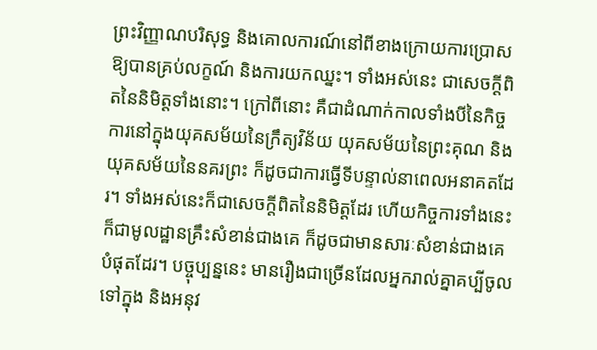ព្រះវិញ្ញាណបរិសុទ្ធ និងគោលការណ៍នៅពីខាងក្រោយការប្រោសឱ្យបានគ្រប់លក្ខណ៍ និងការយកឈ្នះ។ ទាំងអស់នេះ ជាសេចក្តីពិតនៃនិមិត្តទាំងនោះ។ ក្រៅពីនោះ គឺជាដំណាក់កាលទាំងបីនៃកិច្ចការនៅក្នុងយុគសម័យនៃក្រឹត្យវិន័យ យុគសម័យនៃព្រះគុណ និងយុគសម័យនៃនគរព្រះ ក៏ដូចជាការធ្វើទីបន្ទាល់នាពេលអនាគតដែរ។ ទាំងអស់នេះក៏ជាសេចក្តីពិតនៃនិមិត្តដែរ ហើយកិច្ចការទាំងនេះ ក៏ជាមូលដ្ឋានគ្រឹះសំខាន់ជាងគេ ក៏ដូចជាមានសារៈសំខាន់ជាងគេបំផុតដែរ។ បច្ចុប្បន្ននេះ មានរឿងជាច្រើនដែលអ្នករាល់គ្នាគប្បីចូលទៅក្នុង និងអនុវ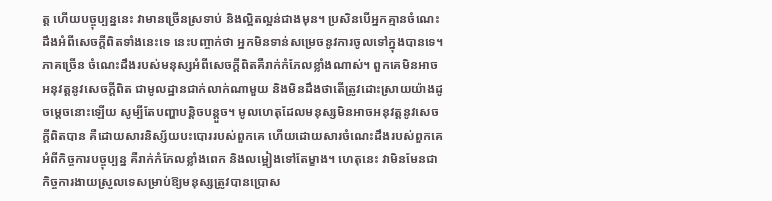ត្ត ហើយបច្ចុប្បន្ននេះ វាមានច្រើនស្រទាប់ និងល្អិតល្អន់ជាងមុន។ ប្រសិនបើអ្នកគ្មានចំណេះដឹងអំពីសេចក្ដីពិតទាំងនេះទេ នេះបញ្ចាក់ថា អ្នកមិនទាន់សម្រេចនូវការចូលទៅក្នុងបានទេ។ ភាគច្រើន ចំណេះដឹងរបស់មនុស្សអំពីសេចក្ដីពិតគឺរាក់កំភែលខ្លាំងណាស់។ ពួកគេមិនអាចអនុវត្តនូវសេចក្ដីពិត ជាមូលដ្ឋានជាក់លាក់ណាមួយ និងមិនដឹងថាតើត្រូវដោះស្រាយយ៉ាងដូចម្ដេចនោះឡើយ សូម្បីតែបញ្ហាបន្តិចបន្តួច។ មូលហេតុដែលមនុស្សមិនអាចអនុវត្តនូវសេចក្ដីពិតបាន គឺដោយសារនិស្ស័យបះបោររបស់ពួកគេ ហើយដោយសារចំណេះដឹងរបស់ពួកគេអំពីកិច្ចការបច្ចុប្បន្ន គឺរាក់កំភែលខ្លាំងពេក និងលម្អៀងទៅតែម្ខាង។ ហេតុនេះ វាមិនមែនជាកិច្ចការងាយស្រួលទេសម្រាប់ឱ្យមនុស្សត្រូវបានប្រោស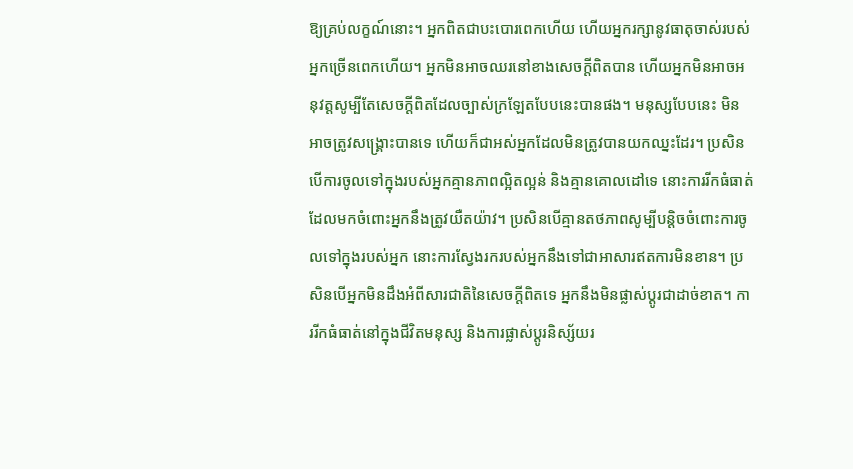ឱ្យគ្រប់លក្ខណ៍នោះ។ អ្នកពិតជាបះបោរពេកហើយ ហើយអ្នករក្សានូវធាតុចាស់របស់អ្នកច្រើនពេកហើយ។ អ្នកមិនអាចឈរនៅខាងសេចក្ដីពិតបាន ហើយអ្នកមិនអាចអនុវត្តសូម្បីតែសេចក្ដីពិតដែលច្បាស់ក្រឡែតបែបនេះបានផង។ មនុស្សបែបនេះ មិនអាចត្រូវសង្គ្រោះបានទេ ហើយក៏ជាអស់អ្នកដែលមិនត្រូវបានយកឈ្នះដែរ។ ប្រសិនបើការចូលទៅក្នុងរបស់អ្នកគ្មានភាពល្អិតល្អន់ និងគ្មានគោលដៅទេ នោះការរីកធំធាត់ដែលមកចំពោះអ្នកនឹងត្រូវយឺតយ៉ាវ។ ប្រសិនបើគ្មានតថភាពសូម្បីបន្តិចចំពោះការចូលទៅក្នុងរបស់អ្នក នោះការស្វែងរករបស់អ្នកនឹងទៅជាអាសារឥតការមិនខាន។ ប្រសិនបើអ្នកមិនដឹងអំពីសារជាតិនៃសេចក្ដីពិតទេ អ្នកនឹងមិនផ្លាស់ប្ដូរជាដាច់ខាត។ ការរីកធំធាត់នៅក្នុងជីវិតមនុស្ស និងការផ្លាស់ប្ដូរនិស្ស័យរ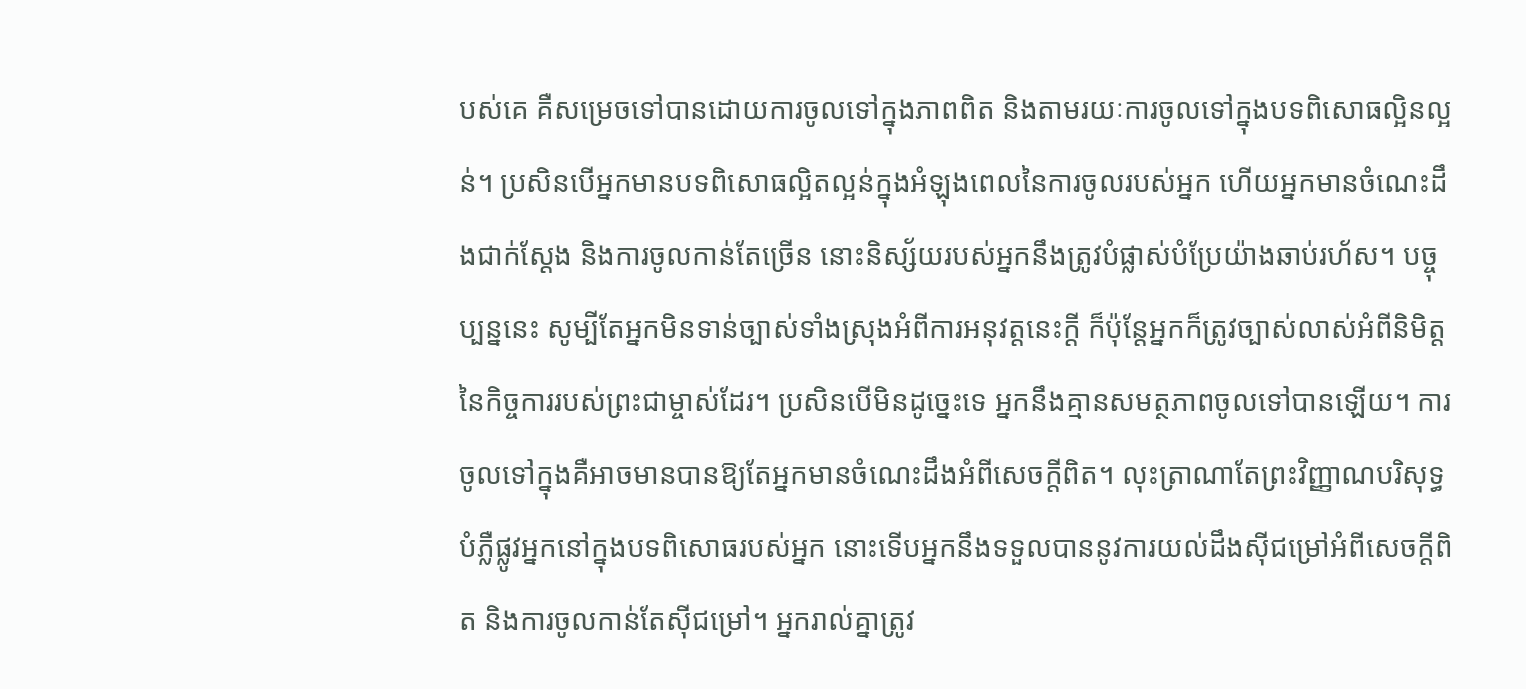បស់គេ គឺសម្រេចទៅបានដោយការចូលទៅក្នុងភាពពិត និងតាមរយៈការចូលទៅក្នុងបទពិសោធល្អិនល្អន់។ ប្រសិនបើអ្នកមានបទពិសោធល្អិតល្អន់ក្នុងអំឡុងពេលនៃការចូលរបស់អ្នក ហើយអ្នកមានចំណេះដឹងជាក់ស្ដែង និងការចូលកាន់តែច្រើន នោះនិស្ស័យរបស់អ្នកនឹងត្រូវបំផ្លាស់បំប្រែយ៉ាងឆាប់រហ័ស។ បច្ចុប្បន្ននេះ សូម្បីតែអ្នកមិនទាន់ច្បាស់ទាំងស្រុងអំពីការអនុវត្តនេះក្ដី ក៏ប៉ុន្តែអ្នកក៏ត្រូវច្បាស់លាស់អំពីនិមិត្តនៃកិច្ចការរបស់ព្រះជាម្ចាស់ដែរ។ ប្រសិនបើមិនដូច្នេះទេ អ្នកនឹងគ្មានសមត្ថភាពចូលទៅបានឡើយ។ ការចូលទៅក្នុងគឺអាចមានបានឱ្យតែអ្នកមានចំណេះដឹងអំពីសេចក្ដីពិត។ លុះត្រាណាតែព្រះវិញ្ញាណបរិសុទ្ធបំភ្លឺផ្លូវអ្នកនៅក្នុងបទពិសោធរបស់អ្នក នោះទើបអ្នកនឹងទទួលបាននូវការយល់ដឹងស៊ីជម្រៅអំពីសេចក្ដីពិត និងការចូលកាន់តែស៊ីជម្រៅ។ អ្នករាល់គ្នាត្រូវ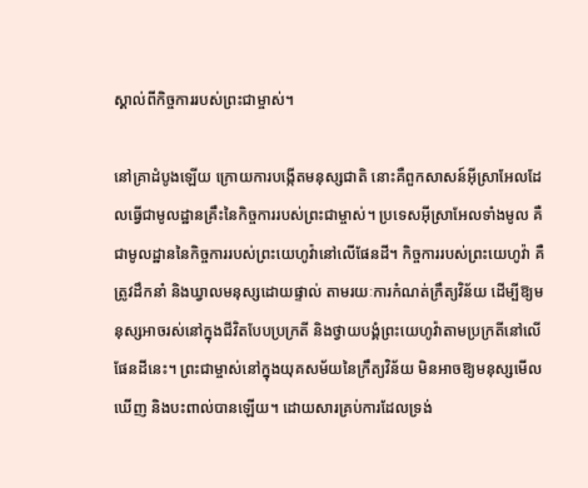ស្គាល់ពីកិច្ចការរបស់ព្រះជាម្ចាស់។

នៅគ្រាដំបូងឡើយ ក្រោយការបង្កើតមនុស្សជាតិ នោះគឺពួកសាសន៍អ៊ីស្រាអែលដែលធ្វើជាមូលដ្ឋានគ្រឹះនៃកិច្ចការរបស់ព្រះជាម្ចាស់។ ប្រទេសអ៊ីស្រាអែលទាំងមូល គឺជាមូលដ្ឋាននៃកិច្ចការរបស់ព្រះយេហូវ៉ានៅលើផែនដី។ កិច្ចការរបស់ព្រះយេហូវ៉ា គឺត្រូវដឹកនាំ និងឃ្វាលមនុស្សដោយផ្ទាល់ តាមរយៈការកំណត់ក្រឹត្យវិន័យ ដើម្បីឱ្យមនុស្សអាចរស់នៅក្នុងជីវិតបែបប្រក្រតី និងថ្វាយបង្គំព្រះយេហូវ៉ាតាមប្រក្រតីនៅលើផែនដីនេះ។ ព្រះជាម្ចាស់នៅក្នុងយុគសម័យនៃក្រឹត្យវិន័យ មិនអាចឱ្យមនុស្សមើលឃើញ និងបះពាល់បានឡើយ។ ដោយសារគ្រប់ការដែលទ្រង់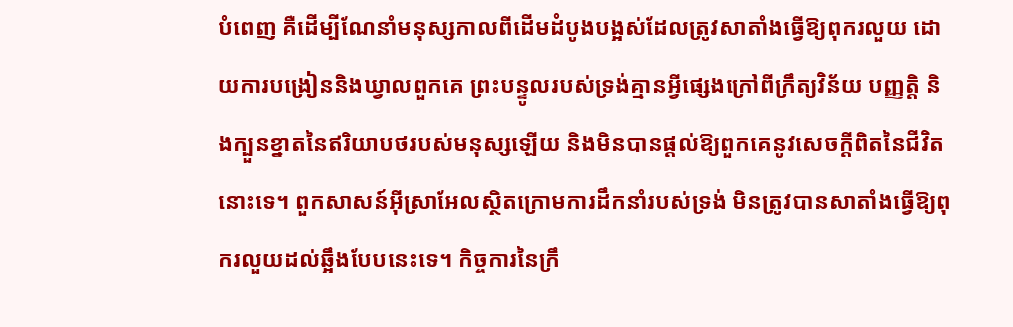បំពេញ គឺដើម្បីណែនាំមនុស្សកាលពីដើមដំបូងបង្អស់ដែលត្រូវសាតាំងធ្វើឱ្យពុករលួយ ដោយការបង្រៀននិងឃ្វាលពួកគេ ព្រះបន្ទូលរបស់ទ្រង់គ្មានអ្វីផ្សេងក្រៅពីក្រឹត្យវិន័យ បញ្ញត្តិ និងក្បួនខ្នាតនៃឥរិយាបថរបស់មនុស្សឡើយ និងមិនបានផ្ដល់ឱ្យពួកគេនូវសេចក្ដីពិតនៃជីវិតនោះទេ។ ពួកសាសន៍អ៊ីស្រាអែលស្ថិតក្រោមការដឹកនាំរបស់ទ្រង់ មិនត្រូវបានសាតាំងធ្វើឱ្យពុករលួយដល់ឆ្អឹងបែបនេះទេ។ កិច្ចការនៃក្រឹ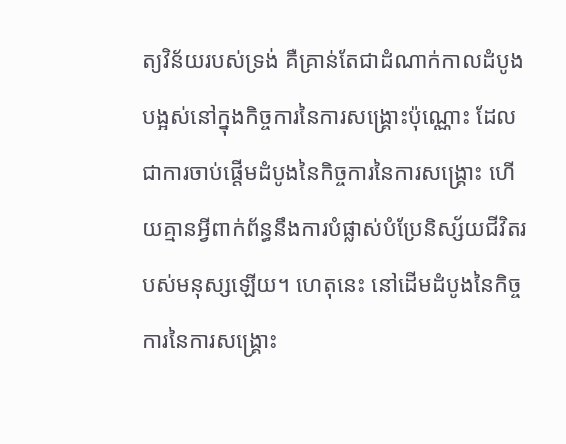ត្យវិន័យរបស់ទ្រង់ គឺគ្រាន់តែជាដំណាក់កាលដំបូងបង្អស់នៅក្នុងកិច្ចការនៃការសង្គ្រោះប៉ុណ្ណោះ ដែលជាការចាប់ផ្ដើមដំបូងនៃកិច្ចការនៃការសង្គ្រោះ ហើយគ្មានអ្វីពាក់ព័ន្ធនឹងការបំផ្លាស់បំប្រែនិស្ស័យជីវិតរបស់មនុស្សឡើយ។ ហេតុនេះ នៅដើមដំបូងនៃកិច្ចការនៃការសង្គ្រោះ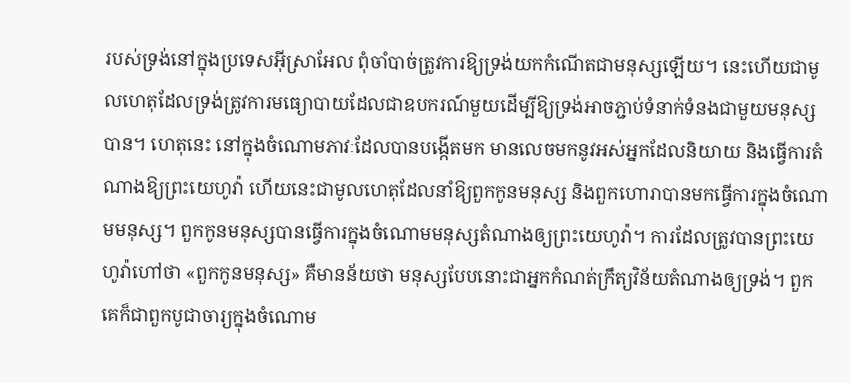របស់ទ្រង់នៅក្នុងប្រទេសអ៊ីស្រាអែល ពុំចាំបាច់ត្រូវការឱ្យទ្រង់យកកំណើតជាមនុស្សឡើយ។ នេះហើយជាមូលហេតុដែលទ្រង់ត្រូវការមធ្យោបាយដែលជាឧបករណ៍មួយដើម្បីឱ្យទ្រង់អាចភ្ជាប់ទំនាក់ទំនងជាមួយមនុស្សបាន។ ហេតុនេះ នៅក្នុងចំណោមភាវៈដែលបានបង្កើតមក មានលេចមកនូវអស់អ្នកដែលនិយាយ និងធ្វើការតំណាងឱ្យព្រះយេហូវ៉ា ហើយនេះជាមូលហេតុដែលនាំឱ្យពួកកូនមនុស្ស និងពួកហោរាបានមកធ្វើការក្នុងចំណោមមនុស្ស។ ពួកកូនមនុស្សបានធ្វើការក្នុងចំណោមមនុស្សតំណាងឲ្យព្រះយេហូវ៉ា។ ការដែលត្រូវបានព្រះយេហូវ៉ាហៅថា «ពួកកូនមនុស្ស» គឺមានន័យថា មនុស្សបែបនោះជាអ្នកកំណត់ក្រឹត្យវិន័យតំណាងឲ្យទ្រង់។ ពួកគេក៏ជាពួកបូជាចារ្យក្នុងចំណោម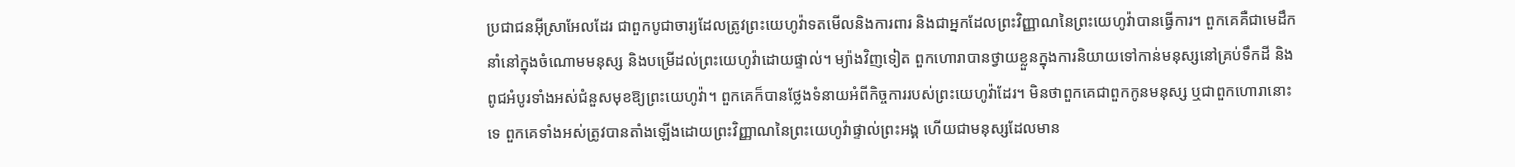ប្រជាជនអ៊ីស្រាអែលដែរ ជាពួកបូជាចារ្យដែលត្រូវព្រះយេហូវ៉ាទតមើលនិងការពារ និងជាអ្នកដែលព្រះវិញ្ញាណនៃព្រះយេហូវ៉ាបានធ្វើការ។ ពួកគេគឺជាមេដឹកនាំនៅក្នុងចំណោមមនុស្ស និងបម្រើដល់ព្រះយេហូវ៉ាដោយផ្ទាល់។ ម្យ៉ាងវិញទៀត ពួកហោរាបានថ្វាយខ្លួនក្នុងការនិយាយទៅកាន់មនុស្សនៅគ្រប់ទឹកដី និងពូជអំបូរទាំងអស់ជំនួសមុខឱ្យព្រះយេហូវ៉ា។ ពួកគេក៏បានថ្លែងទំនាយអំពីកិច្ចការរបស់ព្រះយេហូវ៉ាដែរ។ មិនថាពួកគេជាពួកកូនមនុស្ស ឬជាពួកហោរានោះទេ ពួកគេទាំងអស់ត្រូវបានតាំងឡើងដោយព្រះវិញ្ញាណនៃព្រះយេហូវ៉ាផ្ទាល់ព្រះអង្គ ហើយជាមនុស្សដែលមាន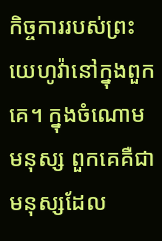កិច្ចការរបស់ព្រះយេហូវ៉ានៅក្នុងពួកគេ។ ក្នុងចំណោមមនុស្ស ពួកគេគឺជាមនុស្សដែល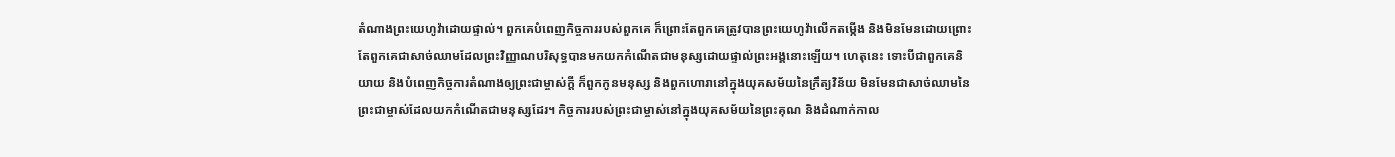តំណាងព្រះយេហូវ៉ាដោយផ្ទាល់។ ពួកគេបំពេញកិច្ចការរបស់ពួកគេ ក៏ព្រោះតែពួកគេត្រូវបានព្រះយេហូវ៉ាលើកតម្កើង និងមិនមែនដោយព្រោះតែពួកគេជាសាច់ឈាមដែលព្រះវិញ្ញាណបរិសុទ្ធបានមកយកកំណើតជាមនុស្សដោយផ្ទាល់ព្រះអង្គនោះឡើយ។ ហេតុនេះ ទោះបីជាពួកគេនិយាយ និងបំពេញកិច្ចការតំណាងឲ្យព្រះជាម្ចាស់ក្ដី ក៏ពួកកូនមនុស្ស និងពួកហោរានៅក្នុងយុគសម័យនៃក្រឹត្យវិន័យ មិនមែនជាសាច់ឈាមនៃព្រះជាម្ចាស់ដែលយកកំណើតជាមនុស្សដែរ។ កិច្ចការរបស់ព្រះជាម្ចាស់នៅក្នុងយុគសម័យនៃព្រះគុណ និងដំណាក់កាល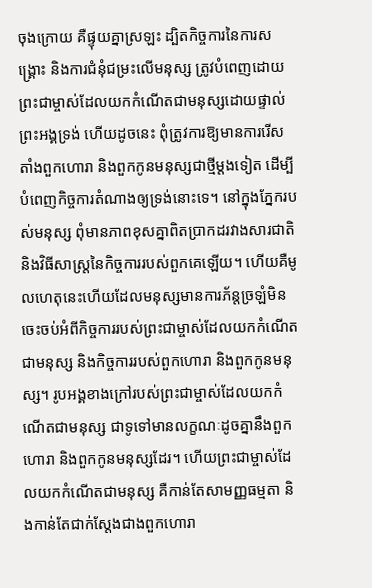ចុងក្រោយ គឺផ្ទុយគ្នាស្រឡះ ដ្បិតកិច្ចការនៃការសង្គ្រោះ និងការជំនុំជម្រះលើមនុស្ស ត្រូវបំពេញដោយព្រះជាម្ចាស់ដែលយកកំណើតជាមនុស្សដោយផ្ទាល់ព្រះអង្គទ្រង់ ហើយដូចនេះ ពុំត្រូវការឱ្យមានការរើសតាំងពួកហោរា និងពួកកូនមនុស្សជាថ្មីម្ដងទៀត ដើម្បីបំពេញកិច្ចការតំណាងឲ្យទ្រង់នោះទេ។ នៅក្នុងភ្នែករបស់មនុស្ស ពុំមានភាពខុសគ្នាពិតប្រាកដរវាងសារជាតិនិងវិធីសាស្រ្តនៃកិច្ចការរបស់ពួកគេឡើយ។ ហើយគឺមូលហេតុនេះហើយដែលមនុស្សមានការភ័ន្តច្រឡំមិនចេះចប់អំពីកិច្ចការរបស់ព្រះជាម្ចាស់ដែលយកកំណើតជាមនុស្ស និងកិច្ចការរបស់ពួកហោរា និងពួកកូនមនុស្ស។ រូបអង្គខាងក្រៅរបស់ព្រះជាម្ចាស់ដែលយកកំណើតជាមនុស្ស ជាទូទៅមានលក្ខណៈដូចគ្នានឹងពួកហោរា និងពួកកូនមនុស្សដែរ។ ហើយព្រះជាម្ចាស់ដែលយកកំណើតជាមនុស្ស គឺកាន់តែសាមញ្ញធម្មតា និងកាន់តែជាក់ស្តែងជាងពួកហោរា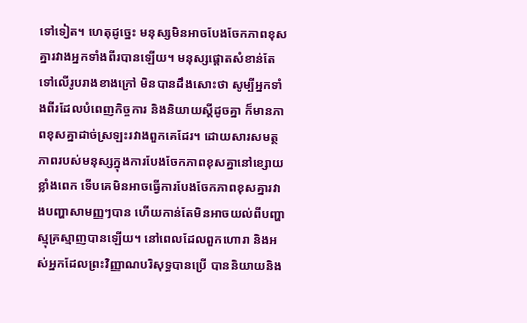ទៅទៀត។ ហេតុដូច្នេះ មនុស្សមិនអាចបែងចែកភាពខុសគ្នារវាងអ្នកទាំងពីរបានឡើយ។ មនុស្សផ្ដោតសំខាន់តែទៅលើរូបរាងខាងក្រៅ មិនបានដឹងសោះថា សូម្បីអ្នកទាំងពីរដែលបំពេញកិច្ចការ និងនិយាយស្ដីដូចគ្នា ក៏មានភាពខុសគ្នាដាច់ស្រឡះរវាងពួកគេដែរ។ ដោយសារសមត្ថភាពរបស់មនុស្សក្នុងការបែងចែកភាពខុសគ្នានៅខ្សោយខ្លាំងពេក ទើបគេមិនអាចធ្វើការបែងចែកភាពខុសគ្នារវាងបញ្ហាសាមញ្ញៗបាន ហើយកាន់តែមិនអាចយល់ពីបញ្ហាស្មុគ្រស្មាញបានឡើយ។ នៅពេលដែលពួកហោរា និងអស់អ្នកដែលព្រះវិញ្ញាណបរិសុទ្ធបានប្រើ បាននិយាយនិង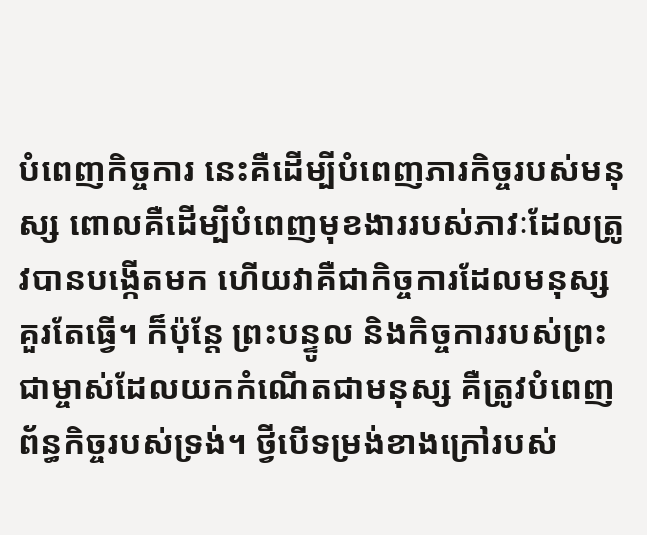បំពេញកិច្ចការ នេះគឺដើម្បីបំពេញភារកិច្ចរបស់មនុស្ស ពោលគឺដើម្បីបំពេញមុខងាររបស់ភាវៈដែលត្រូវបានបង្កើតមក ហើយវាគឺជាកិច្ចការដែលមនុស្សគួរតែធ្វើ។ ក៏ប៉ុន្តែ ព្រះបន្ទូល និងកិច្ចការរបស់ព្រះជាម្ចាស់ដែលយកកំណើតជាមនុស្ស គឺត្រូវបំពេញព័ន្ធកិច្ចរបស់ទ្រង់។ ថ្វីបើទម្រង់ខាងក្រៅរបស់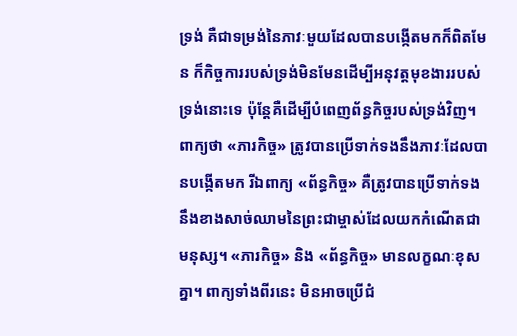ទ្រង់ គឺជាទម្រង់នៃភាវៈមួយដែលបានបង្កើតមកក៏ពិតមែន ក៏កិច្ចការរបស់ទ្រង់មិនមែនដើម្បីអនុវត្តមុខងាររបស់ទ្រង់នោះទេ ប៉ុន្តែគឺដើម្បីបំពេញព័ន្ធកិច្ចរបស់ទ្រង់វិញ។ ពាក្យថា «ភារកិច្ច» ត្រូវបានប្រើទាក់ទងនឹងភាវៈដែលបានបង្កើតមក រីឯពាក្យ «ព័ន្ធកិច្ច» គឺត្រូវបានប្រើទាក់ទងនឹងខាងសាច់ឈាមនៃព្រះជាម្ចាស់ដែលយកកំណើតជាមនុស្ស។ «ភារកិច្ច» និង «ព័ន្ធកិច្ច» មានលក្ខណៈខុសគ្នា។ ពាក្យទាំងពីរនេះ មិនអាចប្រើជំ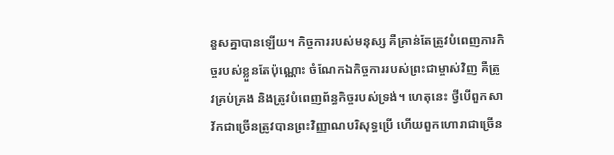នួសគ្នាបានឡើយ។ កិច្ចការរបស់មនុស្ស គឺគ្រាន់តែត្រូវបំពេញភារកិច្ចរបស់ខ្លួនតែប៉ុណ្ណោះ ចំណែកឯកិច្ចការរបស់ព្រះជាម្ចាស់វិញ គឺត្រូវគ្រប់គ្រង និងត្រូវបំពេញព័ន្ធកិច្ចរបស់ទ្រង់។ ហេតុនេះ ថ្វីបើពួកសាវ័កជាច្រើនត្រូវបានព្រះវិញ្ញាណបរិសុទ្ធប្រើ ហើយពួកហោរាជាច្រើន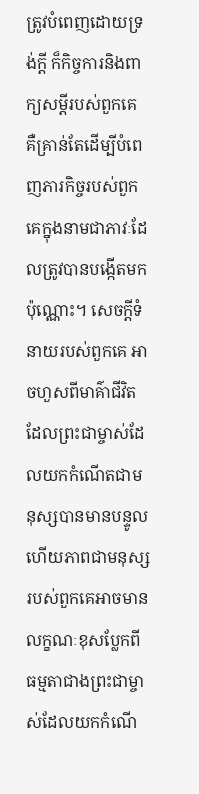ត្រូវបំពេញដោយទ្រង់ក្ដី ក៏កិច្ចការនិងពាក្យសម្ដីរបស់ពួកគេ គឺគ្រាន់តែដើម្បីបំពេញភារកិច្ចរបស់ពួកគេក្នុងនាមជាភាវៈដែលត្រូវបានបង្កើតមកប៉ុណ្ណោះ។ សេចក្ដីទំនាយរបស់ពួកគេ អាចហួសពីមាគ៌ាជីវិតដែលព្រះជាម្ចាស់ដែលយកកំណើតជាមនុស្សបានមានបន្ទូល ហើយភាពជាមនុស្សរបស់ពួកគេអាចមានលក្ខណៈខុសប្លែកពីធម្មតាជាងព្រះជាម្ចាស់ដែលយកកំណើ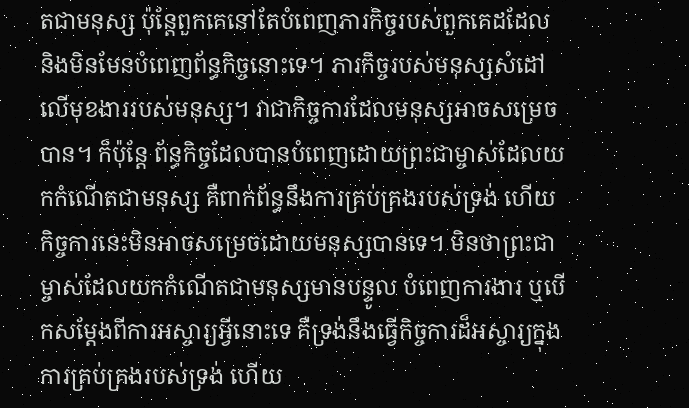តជាមនុស្ស ប៉ុន្តែពួកគេនៅតែបំពេញភារកិច្ចរបស់ពួកគេដដែល និងមិនមែនបំពេញព័ន្ធកិច្ចនោះទេ។ ភារកិច្ចរបស់មនុស្សសំដៅលើមុខងាររបស់មនុស្ស។ វាជាកិច្ចការដែលមនុស្សអាចសម្រេចបាន។ ក៏ប៉ុន្តែ ព័ន្ធកិច្ចដែលបានបំពេញដោយព្រះជាម្ចាស់ដែលយកកំណើតជាមនុស្ស គឺពាក់ព័ន្ធនឹងការគ្រប់គ្រងរបស់ទ្រង់ ហើយកិច្ចការនេះមិនអាចសម្រេចដោយមនុស្សបានទេ។ មិនថាព្រះជាម្ចាស់ដែលយកកំណើតជាមនុស្សមានបន្ទូល បំពេញការងារ ឬបើកសម្ដែងពីការអស្ចារ្យអ្វីនោះទេ គឺទ្រង់នឹងធ្វើកិច្ចការដ៏អស្ចារ្យក្នុងការគ្រប់គ្រងរបស់ទ្រង់ ហើយ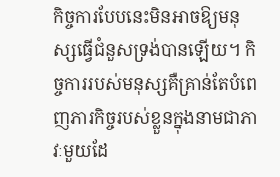កិច្ចការបែបនេះមិនអាចឱ្យមនុស្សធ្វើជំនួសទ្រង់បានឡើយ។ កិច្ចការរបស់មនុស្សគឺគ្រាន់តែបំពេញភារកិច្ចរបស់ខ្លួនក្នុងនាមជាភាវៈមួយដែ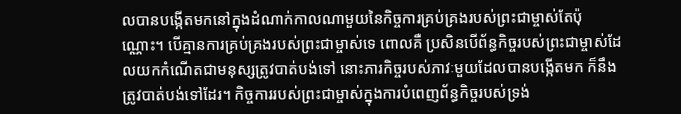លបានបង្កើតមកនៅក្នុងដំណាក់កាលណាមួយនៃកិច្ចការគ្រប់គ្រងរបស់ព្រះជាម្ចាស់តែប៉ុណ្ណោះ។ បើគ្មានការគ្រប់គ្រងរបស់ព្រះជាម្ចាស់ទេ ពោលគឺ ប្រសិនបើព័ន្ធកិច្ចរបស់ព្រះជាម្ចាស់ដែលយកកំណើតជាមនុស្សត្រូវបាត់បង់ទៅ នោះភារកិច្ចរបស់ភាវៈមួយដែលបានបង្កើតមក ក៏នឹងត្រូវបាត់បង់ទៅដែរ។ កិច្ចការរបស់ព្រះជាម្ចាស់ក្នុងការបំពេញព័ន្ធកិច្ចរបស់ទ្រង់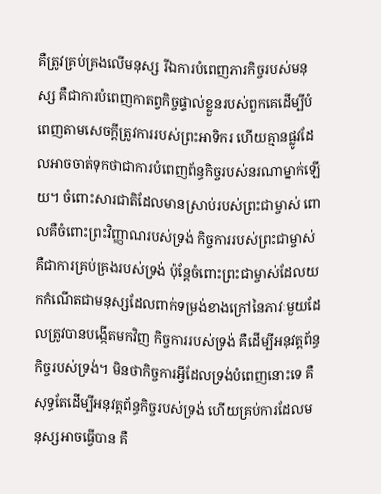គឺត្រូវគ្រប់គ្រងលើមនុស្ស រីឯការបំពេញភារកិច្ចរបស់មនុស្ស គឺជាការបំពេញកាតព្វកិច្ចផ្ទាល់ខ្លួនរបស់ពួកគេដើម្បីបំពេញតាមសេចក្ដីត្រូវការរបស់ព្រះអាទិករ ហើយគ្មានផ្លូវដែលអាចចាត់ទុកថាជាការបំពេញព័ន្ធកិច្ចរបស់នរណាម្នាក់ឡើយ។ ចំពោះសារជាតិដែលមានស្រាប់របស់ព្រះជាម្ចាស់ ពោលគឺចំពោះព្រះវិញ្ញាណរបស់ទ្រង់ កិច្ចការរបស់ព្រះជាម្ចាស់ គឺជាការគ្រប់គ្រងរបស់ទ្រង់ ប៉ុន្តែចំពោះព្រះជាម្ចាស់ដែលយកកំណើតជាមនុស្សដែលពាក់ទម្រង់ខាងក្រៅនៃភាវៈមួយដែលត្រូវបានបង្កើតមកវិញ កិច្ចការរបស់ទ្រង់ គឺដើម្បីអនុវត្តព័ន្ធកិច្ចរបស់ទ្រង់។ មិនថាកិច្ចការអ្វីដែលទ្រង់បំពេញនោះទេ គឺសុទ្ធតែដើម្បីអនុវត្តព័ន្ធកិច្ចរបស់ទ្រង់ ហើយគ្រប់ការដែលមនុស្សអាចធ្វើបាន គឺ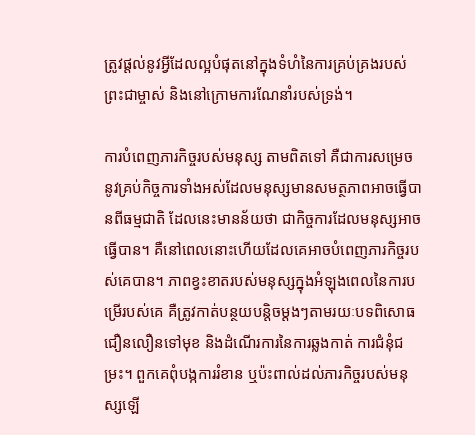ត្រូវផ្ដល់នូវអ្វីដែលល្អបំផុតនៅក្នុងទំហំនៃការគ្រប់គ្រងរបស់ព្រះជាម្ចាស់ និងនៅក្រោមការណែនាំរបស់ទ្រង់។

ការបំពេញភារកិច្ចរបស់មនុស្ស តាមពិតទៅ គឺជាការសម្រេចនូវគ្រប់កិច្ចការទាំងអស់ដែលមនុស្សមានសមត្ថភាពអាចធ្វើបានពីធម្មជាតិ ដែលនេះមានន័យថា ជាកិច្ចការដែលមនុស្សអាចធ្វើបាន។ គឺនៅពេលនោះហើយដែលគេអាចបំពេញភារកិច្ចរបស់គេបាន។ ភាពខ្វះខាតរបស់មនុស្សក្នុងអំឡុងពេលនៃការបម្រើរបស់គេ គឺត្រូវកាត់បន្ថយបន្តិចម្ដងៗតាមរយៈបទពិសោធជឿនលឿនទៅមុខ និងដំណើរការនៃការឆ្លងកាត់ ការជំនុំជម្រះ។ ពួកគេពុំបង្កការរំខាន ឬប៉ះពាល់ដល់ភារកិច្ចរបស់មនុស្សឡើ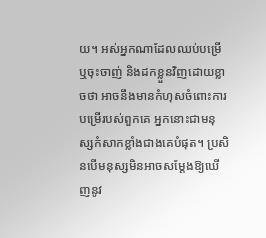យ។ អស់អ្នកណាដែលឈប់បម្រើ ឬចុះចាញ់ និងដកខ្លួនវិញដោយខ្លាចថា អាចនឹងមានកំហុសចំពោះការបម្រើរបស់ពួកគេ អ្នកនោះជាមនុស្សកំសាកខ្លាំងជាងគេបំផុត។ ប្រសិនបើមនុស្សមិនអាចសម្ដែងឱ្យឃើញនូវ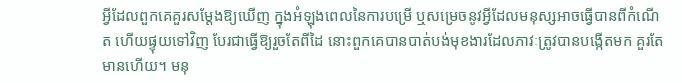អ្វីដែលពួកគេគួរសម្ដែងឱ្យឃើញ ក្នុងអំឡុងពេលនៃការបម្រើ ឬសម្រេចនូវអ្វីដែលមនុស្សអាចធ្វើបានពីកំណើត ហើយផ្ទុយទៅវិញ បែរជាធ្វើឱ្យរួចតែពីដៃ នោះពួកគេបានបាត់បង់មុខងារដែលភាវៈត្រូវបានបង្កើតមក គួរតែមានហើយ។ មនុ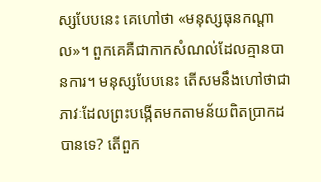ស្សបែបនេះ គេហៅថា «មនុស្សធុនកណ្ដាល»។ ពួកគេគឺជាកាកសំណល់ដែលគ្មានបានការ។ មនុស្សបែបនេះ តើសមនឹងហៅថាជាភាវៈដែលព្រះបង្កើតមកតាមន័យពិតប្រាកដបានទេ? តើពួក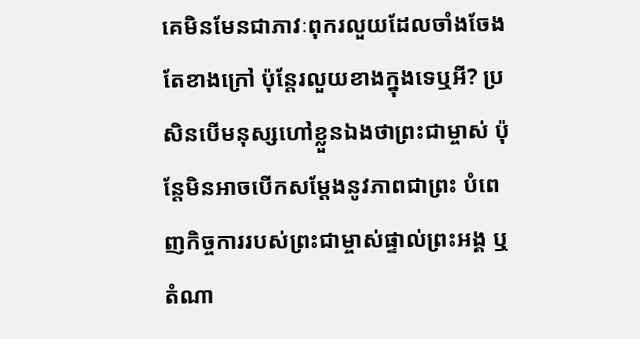គេមិនមែនជាភាវៈពុករលួយដែលចាំងចែងតែខាងក្រៅ ប៉ុន្តែរលួយខាងក្នុងទេឬអី? ប្រសិនបើមនុស្សហៅខ្លួនឯងថាព្រះជាម្ចាស់ ប៉ុន្តែមិនអាចបើកសម្ដែងនូវភាពជាព្រះ បំពេញកិច្ចការរបស់ព្រះជាម្ចាស់ផ្ទាល់ព្រះអង្គ ឬតំណា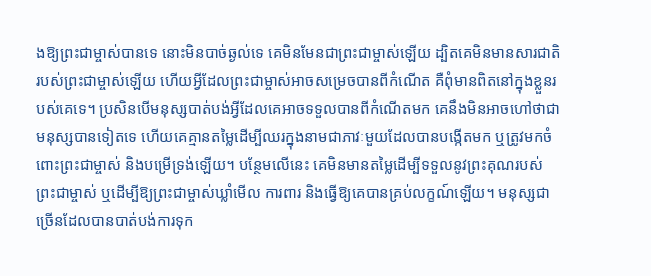ងឱ្យព្រះជាម្ចាស់បានទេ នោះមិនបាច់ឆ្ងល់ទេ គេមិនមែនជាព្រះជាម្ចាស់ឡើយ ដ្បិតគេមិនមានសារជាតិរបស់ព្រះជាម្ចាស់ឡើយ ហើយអ្វីដែលព្រះជាម្ចាស់អាចសម្រេចបានពីកំណើត គឺពុំមានពិតនៅក្នុងខ្លួនរបស់គេទេ។ ប្រសិនបើមនុស្សបាត់បង់អ្វីដែលគេអាចទទួលបានពីកំណើតមក គេនឹងមិនអាចហៅថាជាមនុស្សបានទៀតទេ ហើយគេគ្មានតម្លៃដើម្បីឈរក្នុងនាមជាភាវៈមួយដែលបានបង្កើតមក ឬត្រូវមកចំពោះព្រះជាម្ចាស់ និងបម្រើទ្រង់ឡើយ។ បន្ថែមលើនេះ គេមិនមានតម្លៃដើម្បីទទួលនូវព្រះគុណរបស់ព្រះជាម្ចាស់ ឬដើម្បីឱ្យព្រះជាម្ចាស់ឃ្លាំមើល ការពារ និងធ្វើឱ្យគេបានគ្រប់លក្ខណ៍ឡើយ។ មនុស្សជាច្រើនដែលបានបាត់បង់ការទុក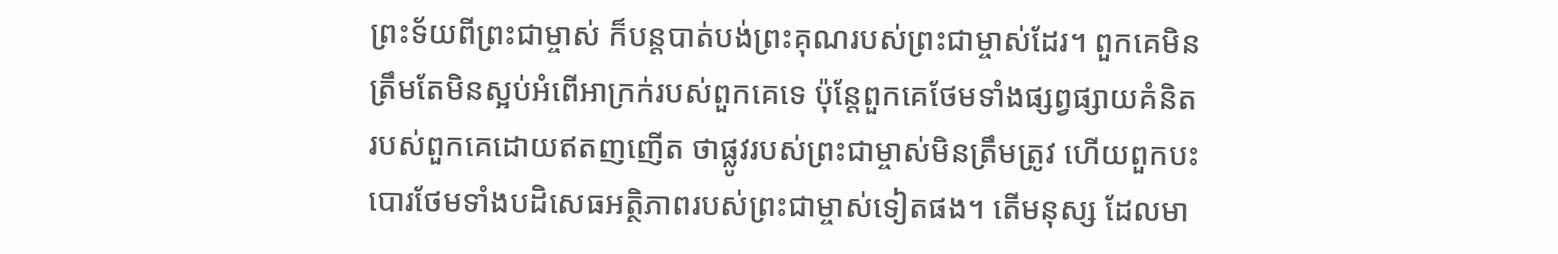ព្រះទ័យពីព្រះជាម្ចាស់ ក៏បន្តបាត់បង់ព្រះគុណរបស់ព្រះជាម្ចាស់ដែរ។ ពួកគេមិនត្រឹមតែមិនស្អប់អំពើអាក្រក់របស់ពួកគេទេ ប៉ុន្តែពួកគេថែមទាំងផ្សព្វផ្សាយគំនិតរបស់ពួកគេដោយឥតញញើត ថាផ្លូវរបស់ព្រះជាម្ចាស់មិនត្រឹមត្រូវ ហើយពួកបះបោរថែមទាំងបដិសេធអត្ថិភាពរបស់ព្រះជាម្ចាស់ទៀតផង។ តើមនុស្ស ដែលមា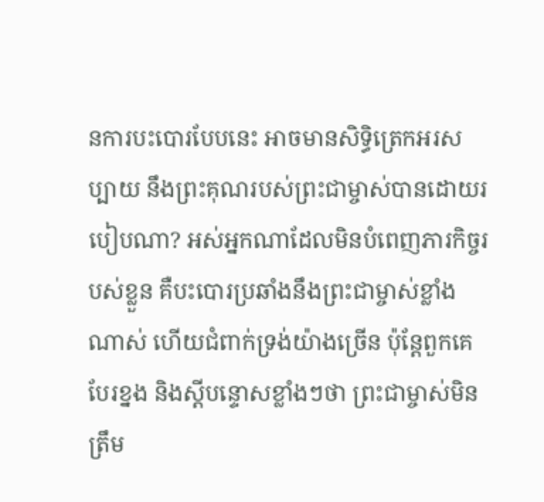នការបះបោរបែបនេះ អាចមានសិទ្ធិត្រេកអរសប្បាយ នឹងព្រះគុណរបស់ព្រះជាម្ចាស់បានដោយរបៀបណា? អស់អ្នកណាដែលមិនបំពេញភារកិច្ចរបស់ខ្លួន គឺបះបោរប្រឆាំងនឹងព្រះជាម្ចាស់ខ្លាំងណាស់ ហើយជំពាក់ទ្រង់យ៉ាងច្រើន ប៉ុន្តែពួកគេបែរខ្នង និងស្ដីបន្ទោសខ្លាំងៗថា ព្រះជាម្ចាស់មិនត្រឹម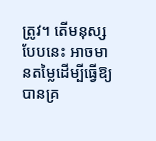ត្រូវ។ តើមនុស្សបែបនេះ អាចមានតម្លៃដើម្បីធ្វើឱ្យបានគ្រ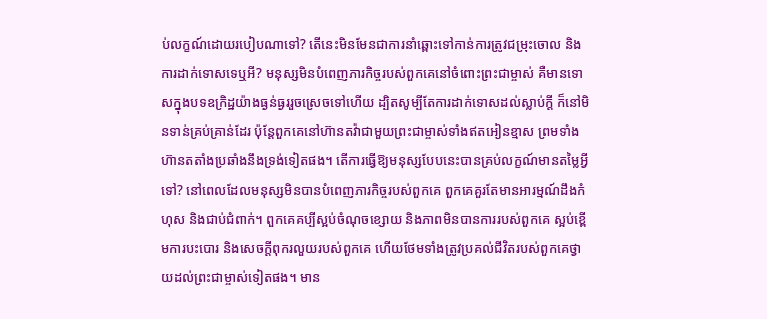ប់លក្ខណ៍ដោយរបៀបណាទៅ? តើនេះមិនមែនជាការនាំឆ្ពោះទៅកាន់ការត្រូវជម្រុះចោល និងការដាក់ទោសទេឬអី? មនុស្សមិនបំពេញភារកិច្ចរបស់ពួកគេនៅចំពោះព្រះជាម្ចាស់ គឺមានទោសក្នុងបទឧក្រិដ្ឋយ៉ាងធ្ងន់ធ្ងររួចស្រេចទៅហើយ ដ្បិតសូម្បីតែការដាក់ទោសដល់ស្លាប់ក្ដី ក៏នៅមិនទាន់គ្រប់គ្រាន់ដែរ ប៉ុន្តែពួកគេនៅហ៊ានតវ៉ាជាមួយព្រះជាម្ចាស់ទាំងឥតអៀនខ្មាស ព្រមទាំងហ៊ានតតាំងប្រឆាំងនឹងទ្រង់ទៀតផង។ តើការធ្វើឱ្យមនុស្សបែបនេះបានគ្រប់លក្ខណ៍មានតម្លៃអ្វីទៅ? នៅពេលដែលមនុស្សមិនបានបំពេញភារកិច្ចរបស់ពួកគេ ពួកគេគួរតែមានអារម្មណ៍ដឹងកំហុស និងជាប់ជំពាក់។ ពួកគេគប្បីស្អប់ចំណុចខ្សោយ និងភាពមិនបានការរបស់ពួកគេ ស្អប់ខ្ពើមការបះបោរ និងសេចក្ដីពុករលួយរបស់ពួកគេ ហើយថែមទាំងត្រូវប្រគល់ជីវិតរបស់ពួកគេថ្វាយដល់ព្រះជាម្ចាស់ទៀតផង។ មាន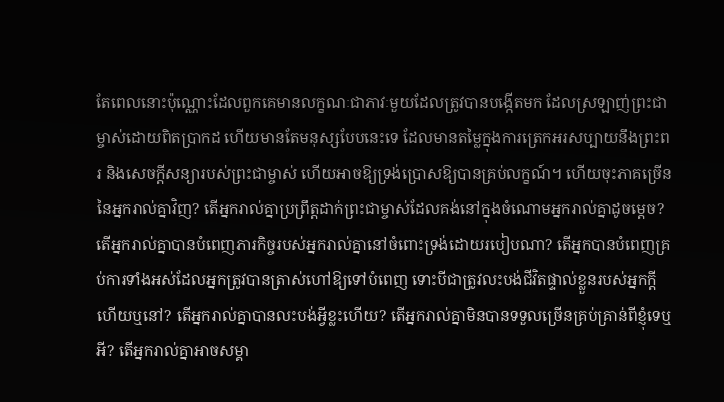តែពេលនោះប៉ុណ្ណោះដែលពួកគេមានលក្ខណៈជាភាវៈមួយដែលត្រូវបានបង្កើតមក ដែលស្រឡាញ់ព្រះជាម្ចាស់ដោយពិតប្រាកដ ហើយមានតែមនុស្សបែបនេះទេ ដែលមានតម្លៃក្នុងការត្រេកអរសប្បាយនឹងព្រះពរ និងសេចក្ដីសន្យារបស់ព្រះជាម្ចាស់ ហើយអាចឱ្យទ្រង់ប្រោសឱ្យបានគ្រប់លក្ខណ៍។ ហើយចុះភាគច្រើននៃអ្នករាល់គ្នាវិញ? តើអ្នករាល់គ្នាប្រព្រឹត្តដាក់ព្រះជាម្ចាស់ដែលគង់នៅក្នុងចំណោមអ្នករាល់គ្នាដូចម្តេច? តើអ្នករាល់គ្នាបានបំពេញភារកិច្ចរបស់អ្នករាល់គ្នានៅចំពោះទ្រង់ដោយរបៀបណា? តើអ្នកបានបំពេញគ្រប់ការទាំងអស់ដែលអ្នកត្រូវបានត្រាស់ហៅឱ្យទៅបំពេញ ទោះបីជាត្រូវលះបង់ជីវិតផ្ទាល់ខ្លួនរបស់អ្នកក្ដីហើយឬនៅ? តើអ្នករាល់គ្នាបានលះបង់អ្វីខ្លះហើយ? តើអ្នករាល់គ្នាមិនបានទទួលច្រើនគ្រប់គ្រាន់ពីខ្ញុំទេឬអី? តើអ្នករាល់គ្នាអាចសម្គា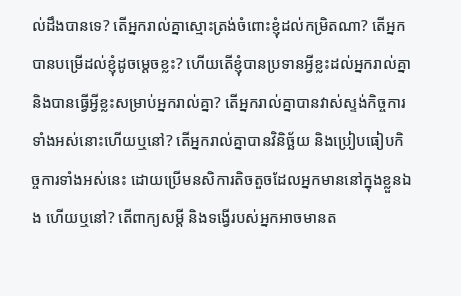ល់ដឹងបានទេ? តើអ្នករាល់គ្នាស្មោះត្រង់ចំពោះខ្ញុំដល់កម្រិតណា? តើអ្នកបានបម្រើដល់ខ្ញុំដូចម្តេចខ្លះ? ហើយតើខ្ញុំបានប្រទានអ្វីខ្លះដល់អ្នករាល់គ្នា និងបានធ្វើអ្វីខ្លះសម្រាប់អ្នករាល់គ្នា? តើអ្នករាល់គ្នាបានវាស់ស្ទង់កិច្ចការទាំងអស់នោះហើយឬនៅ? តើអ្នករាល់គ្នាបានវិនិច្ឆ័យ និងប្រៀបធៀបកិច្ចការទាំងអស់នេះ ដោយប្រើមនសិការតិចតួចដែលអ្នកមាននៅក្នុងខ្លួនឯង ហើយឬនៅ? តើពាក្យសម្ដី និងទង្វើរបស់អ្នកអាចមានត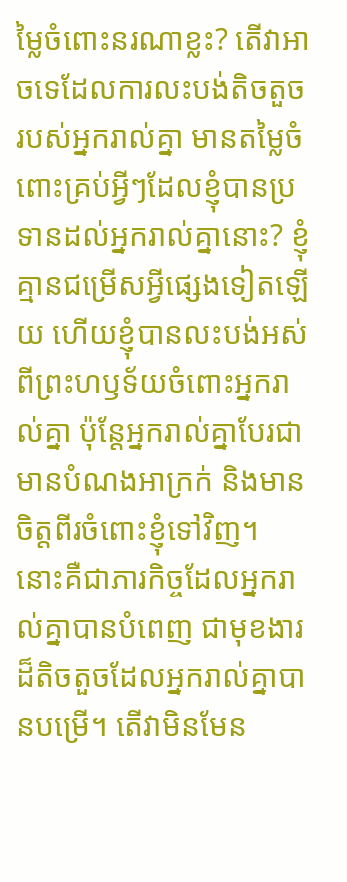ម្លៃចំពោះនរណាខ្លះ? តើវាអាចទេដែលការលះបង់តិចតួចរបស់អ្នករាល់គ្នា មានតម្លៃចំពោះគ្រប់អ្វីៗដែលខ្ញុំបានប្រទានដល់អ្នករាល់គ្នានោះ? ខ្ញុំគ្មានជម្រើសអ្វីផ្សេងទៀតឡើយ ហើយខ្ញុំបានលះបង់អស់ពីព្រះហឫទ័យចំពោះអ្នករាល់គ្នា ប៉ុន្តែអ្នករាល់គ្នាបែរជាមានបំណងអាក្រក់ និងមានចិត្តពីរចំពោះខ្ញុំទៅវិញ។ នោះគឺជាភារកិច្ចដែលអ្នករាល់គ្នាបានបំពេញ ជាមុខងារដ៏តិចតួចដែលអ្នករាល់គ្នាបានបម្រើ។ តើវាមិនមែន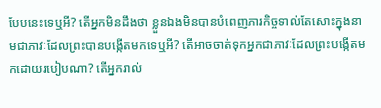បែបនេះទេឬអី? តើអ្នកមិនដឹងថា ខ្លួនឯងមិនបានបំពេញភារកិច្ចទាល់តែសោះក្នុងនាមជាភាវៈដែលព្រះបានបង្កើតមកទេឬអី? តើអាចចាត់ទុកអ្នកជាភាវៈដែលព្រះបង្កើតមកដោយរបៀបណា? តើអ្នករាល់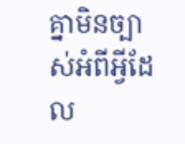គ្នាមិនច្បាស់អំពីអ្វីដែល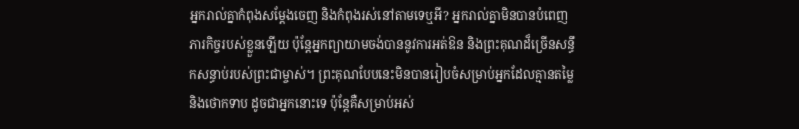អ្នករាល់គ្នាកំពុងសម្ដែងចេញ និងកំពុងរស់នៅតាមទេឬអី? អ្នករាល់គ្នាមិនបានបំពេញភារកិច្ចរបស់ខ្លួនឡើយ ប៉ុន្តែអ្នកព្យាយាមចង់បាននូវការអត់ឱន និងព្រះគុណដ៏ច្រើនសន្ធឹកសន្ធាប់របស់ព្រះជាម្ចាស់។ ព្រះគុណបែបនេះមិនបានរៀបចំសម្រាប់អ្នកដែលគ្មានតម្លៃ និងថោកទាប ដូចជាអ្នកនោះទេ ប៉ុន្តែគឺសម្រាប់អស់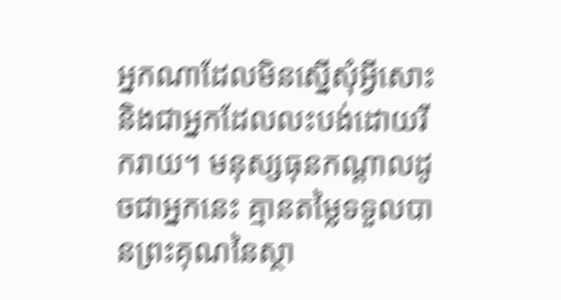អ្នកណាដែលមិនស្នើសុំអ្វីសោះ និងជាអ្នកដែលលះបង់ដោយរីករាយ។ មនុស្សធុនកណ្ដាលដូចជាអ្នកនេះ គ្មានតម្លៃទទួលបានព្រះគុណនៃស្ថា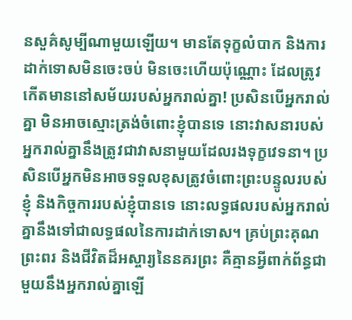នសួគ៌សូម្បីណាមួយឡើយ។ មានតែទុក្ខលំបាក និងការដាក់ទោសមិនចេះចប់ មិនចេះហើយប៉ុណ្ណោះ ដែលត្រូវកើតមាននៅសម័យរបស់អ្នករាល់គ្នា! ប្រសិនបើអ្នករាល់គ្នា មិនអាចស្មោះត្រង់ចំពោះខ្ញុំបានទេ នោះវាសនារបស់អ្នករាល់គ្នានឹងត្រូវជាវាសនាមួយដែលរងទុក្ខវេទនា។ ប្រសិនបើអ្នកមិនអាចទទួលខុសត្រូវចំពោះព្រះបន្ទូលរបស់ខ្ញុំ និងកិច្ចការរបស់ខ្ញុំបានទេ នោះលទ្ធផលរបស់អ្នករាល់គ្នានឹងទៅជាលទ្ធផលនៃការដាក់ទោស។ គ្រប់ព្រះគុណ ព្រះពរ និងជីវិតដ៏អស្ចារ្យនៃនគរព្រះ គឺគ្មានអ្វីពាក់ព័ន្ធជាមួយនឹងអ្នករាល់គ្នាឡើ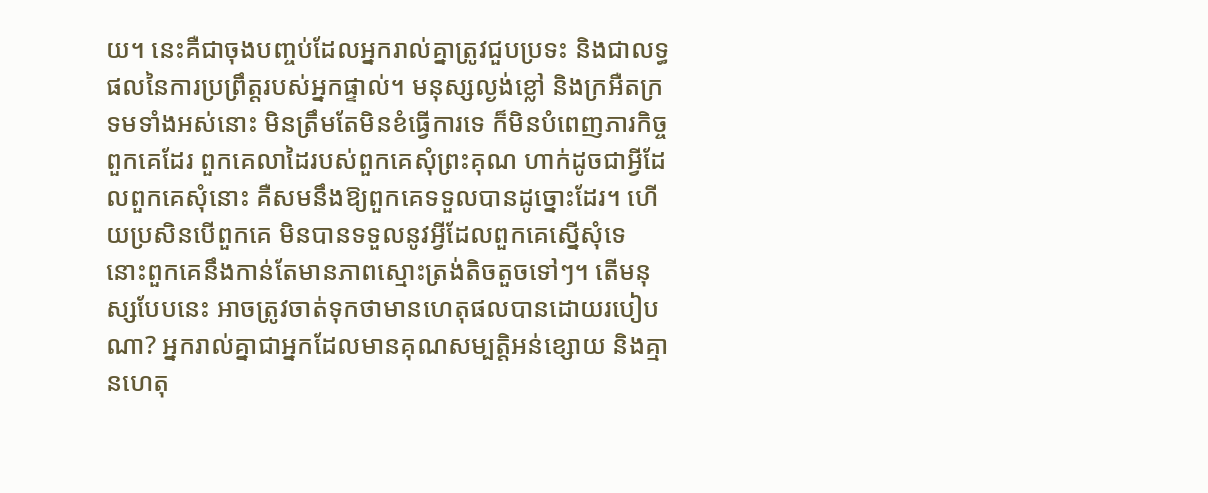យ។ នេះគឺជាចុងបញ្ចប់ដែលអ្នករាល់គ្នាត្រូវជួបប្រទះ និងជាលទ្ធផលនៃការប្រព្រឹត្តរបស់អ្នកផ្ទាល់។ មនុស្សល្ងង់ខ្លៅ និងក្រអឺតក្រទមទាំងអស់នោះ មិនត្រឹមតែមិនខំធ្វើការទេ ក៏មិនបំពេញភារកិច្ចពួកគេដែរ ពួកគេលាដៃរបស់ពួកគេសុំព្រះគុណ ហាក់ដូចជាអ្វីដែលពួកគេសុំនោះ គឺសមនឹងឱ្យពួកគេទទួលបានដូច្នោះដែរ។ ហើយប្រសិនបើពួកគេ មិនបានទទួលនូវអ្វីដែលពួកគេស្នើសុំទេ នោះពួកគេនឹងកាន់តែមានភាពស្មោះត្រង់តិចតួចទៅៗ។ តើមនុស្សបែបនេះ អាចត្រូវចាត់ទុកថាមានហេតុផលបានដោយរបៀបណា? អ្នករាល់គ្នាជាអ្នកដែលមានគុណសម្បត្តិអន់ខ្សោយ និងគ្មានហេតុ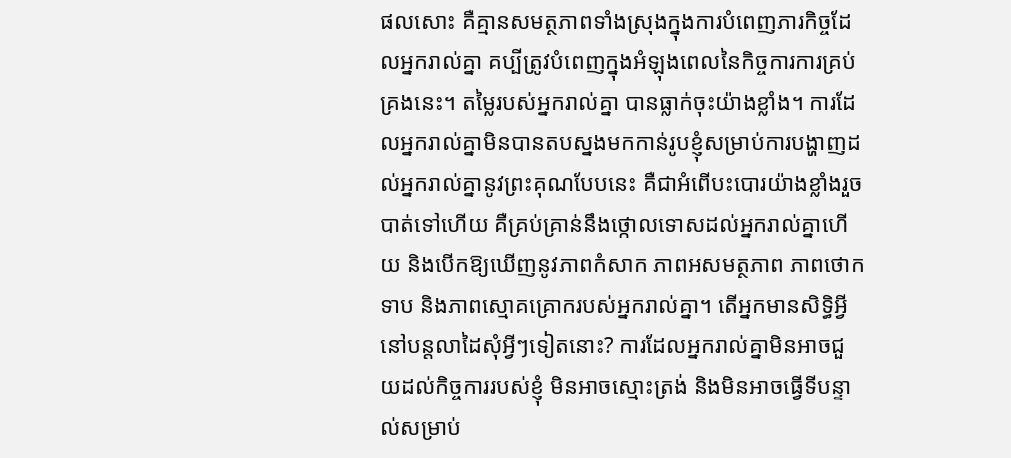ផលសោះ គឺគ្មានសមត្ថភាពទាំងស្រុងក្នុងការបំពេញភារកិច្ចដែលអ្នករាល់គ្នា គប្បីត្រូវបំពេញក្នុងអំឡុងពេលនៃកិច្ចការការគ្រប់គ្រងនេះ។ តម្លៃរបស់អ្នករាល់គ្នា បានធ្លាក់ចុះយ៉ាងខ្លាំង។ ការដែលអ្នករាល់គ្នាមិនបានតបស្នងមកកាន់រូបខ្ញុំសម្រាប់ការបង្ហាញដល់អ្នករាល់គ្នានូវព្រះគុណបែបនេះ គឺជាអំពើបះបោរយ៉ាងខ្លាំងរួចបាត់ទៅហើយ គឺគ្រប់គ្រាន់នឹងថ្កោលទោសដល់អ្នករាល់គ្នាហើយ និងបើកឱ្យឃើញនូវភាពកំសាក ភាពអសមត្ថភាព ភាពថោកទាប និងភាពស្មោគគ្រោករបស់អ្នករាល់គ្នា។ តើអ្នកមានសិទ្ធិអ្វីនៅបន្តលាដៃសុំអ្វីៗទៀតនោះ? ការដែលអ្នករាល់គ្នាមិនអាចជួយដល់កិច្ចការរបស់ខ្ញុំ មិនអាចស្មោះត្រង់ និងមិនអាចធ្វើទីបន្ទាល់សម្រាប់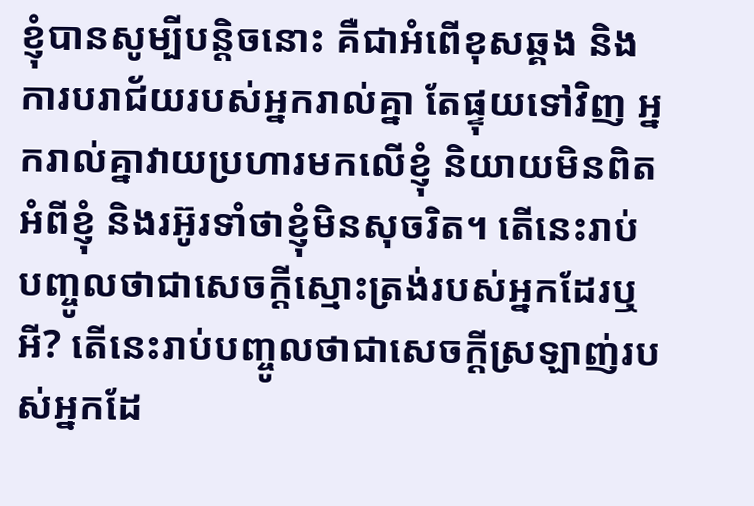ខ្ញុំបានសូម្បីបន្តិចនោះ គឺជាអំពើខុសឆ្គង និងការបរាជ័យរបស់អ្នករាល់គ្នា តែផ្ទុយទៅវិញ អ្នករាល់គ្នាវាយប្រហារមកលើខ្ញុំ និយាយមិនពិតអំពីខ្ញុំ និងរអ៊ូរទាំថាខ្ញុំមិនសុចរិត។ តើនេះរាប់បញ្ចូលថាជាសេចក្ដីស្មោះត្រង់របស់អ្នកដែរឬអី? តើនេះរាប់បញ្ចូលថាជាសេចក្ដីស្រឡាញ់របស់អ្នកដែ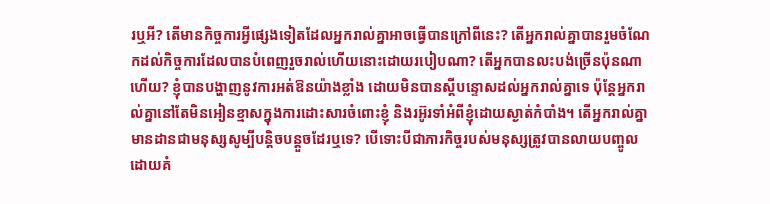រឬអី? តើមានកិច្ចការអ្វីផ្សេងទៀតដែលអ្នករាល់គ្នាអាចធ្វើបានក្រៅពីនេះ? តើអ្នករាល់គ្នាបានរួមចំណែកដល់កិច្ចការដែលបានបំពេញរួចរាល់ហើយនោះដោយរបៀបណា? តើអ្នកបានលះបង់ច្រើនប៉ុនណាហើយ? ខ្ញុំបានបង្ហាញនូវការអត់ឱនយ៉ាងខ្លាំង ដោយមិនបានស្ដីបន្ទោសដល់អ្នករាល់គ្នាទេ ប៉ុន្តែអ្នករាល់គ្នានៅតែមិនអៀនខ្មាសក្នុងការដោះសារចំពោះខ្ញុំ និងរអ៊ូរទាំអំពីខ្ញុំដោយស្ងាត់កំបាំង។ តើអ្នករាល់គ្នាមានដានជាមនុស្សសូម្បីបន្តិចបន្តួចដែរឬទេ? បើទោះបីជាភារកិច្ចរបស់មនុស្សត្រូវបានលាយបញ្ចូលដោយគំ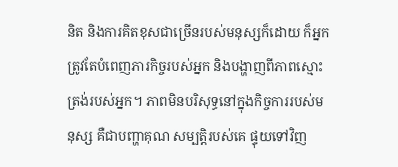និត និងការគិតខុសជាច្រើនរបស់មនុស្សក៏ដោយ ក៏អ្នកត្រូវតែបំពេញភារកិច្ចរបស់អ្នក និងបង្ហាញពីភាពស្មោះត្រង់របស់អ្នក។ ភាពមិនបរិសុទ្ធនៅក្នុងកិច្ចការរបស់មនុស្ស គឺជាបញ្ហាគុណ សម្បត្តិរបស់គេ ផ្ទុយទៅវិញ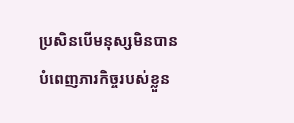ប្រសិនបើមនុស្សមិនបានបំពេញភារកិច្ចរបស់ខ្លួន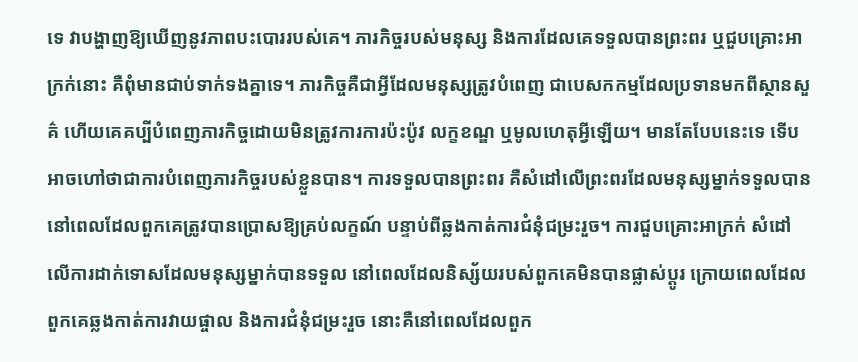ទេ វាបង្ហាញឱ្យឃើញនូវភាពបះបោររបស់គេ។ ភារកិច្ចរបស់មនុស្ស និងការដែលគេទទួលបានព្រះពរ ឬជួបគ្រោះអាក្រក់នោះ គឺពុំមានជាប់ទាក់ទងគ្នាទេ។ ភារកិច្ចគឺជាអ្វីដែលមនុស្សត្រូវបំពេញ ជាបេសកកម្មដែលប្រទានមកពីស្ថានសួគ៌ ហើយគេគប្បីបំពេញភារកិច្ចដោយមិនត្រូវការការប៉ះប៉ូវ លក្ខខណ្ឌ ឬមូលហេតុអ្វីឡើយ។ មានតែបែបនេះទេ ទើបអាចហៅថាជាការបំពេញភារកិច្ចរបស់ខ្លួនបាន។ ការទទួលបានព្រះពរ គឺសំដៅលើព្រះពរដែលមនុស្សម្នាក់ទទួលបាន នៅពេលដែលពួកគេត្រូវបានប្រោសឱ្យគ្រប់លក្ខណ៍ បន្ទាប់ពីឆ្លងកាត់ការជំនុំជម្រះរួច។ ការជួបគ្រោះអាក្រក់ សំដៅលើការដាក់ទោសដែលមនុស្សម្នាក់បានទទួល នៅពេលដែលនិស្ស័យរបស់ពួកគេមិនបានផ្លាស់ប្ដូរ ក្រោយពេលដែលពួកគេឆ្លងកាត់ការវាយផ្ចាល និងការជំនុំជម្រះរួច នោះគឺនៅពេលដែលពួក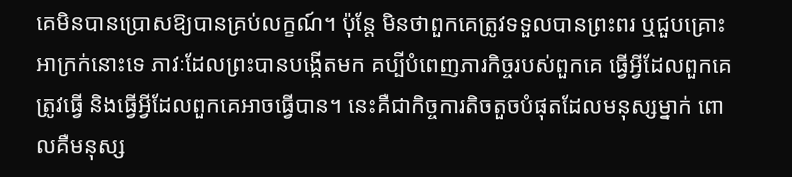គេមិនបានប្រោសឱ្យបានគ្រប់លក្ខណ៍។ ប៉ុន្តែ មិនថាពួកគេត្រូវទទួលបានព្រះពរ ឬជួបគ្រោះអាក្រក់នោះទេ ភាវៈដែលព្រះបានបង្កើតមក គប្បីបំពេញភារកិច្ចរបស់ពួកគេ ធ្វើអ្វីដែលពួកគេត្រូវធ្វើ និងធ្វើអ្វីដែលពួកគេអាចធ្វើបាន។ នេះគឺជាកិច្ចការតិចតួចបំផុតដែលមនុស្សម្នាក់ ពោលគឺមនុស្ស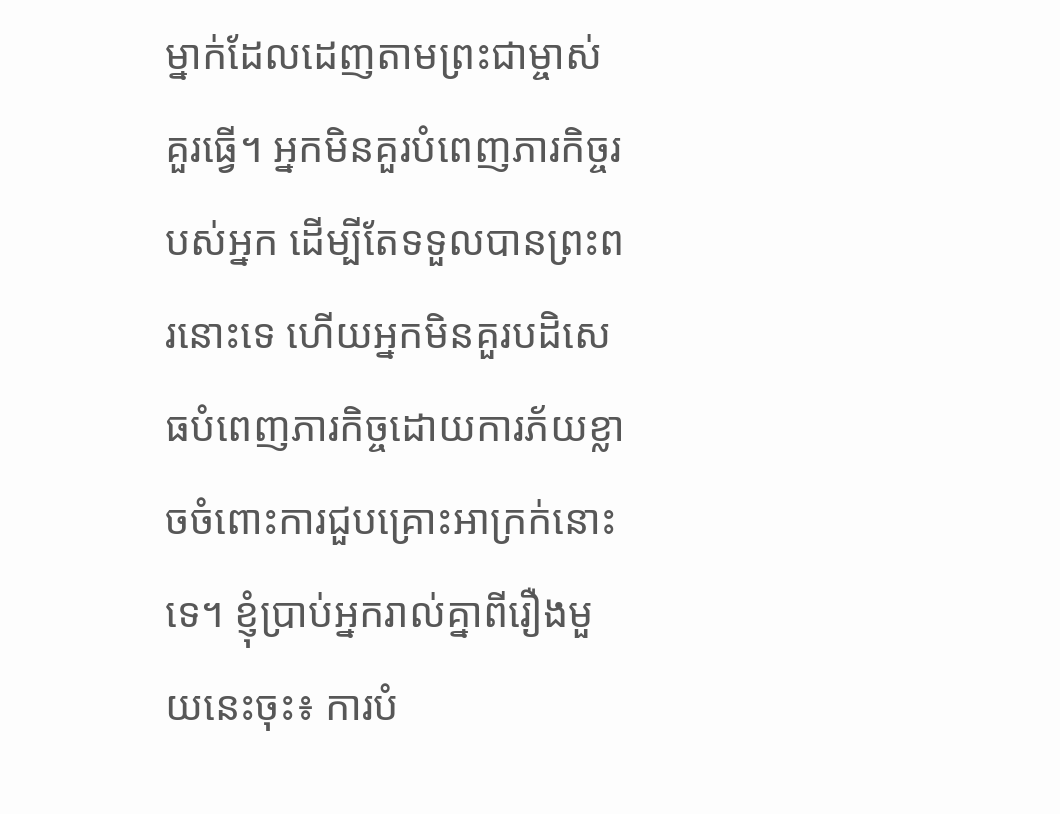ម្នាក់ដែលដេញតាមព្រះជាម្ចាស់ គួរធ្វើ។ អ្នកមិនគួរបំពេញភារកិច្ចរបស់អ្នក ដើម្បីតែទទួលបានព្រះពរនោះទេ ហើយអ្នកមិនគួរបដិសេធបំពេញភារកិច្ចដោយការភ័យខ្លាចចំពោះការជួបគ្រោះអាក្រក់នោះទេ។ ខ្ញុំប្រាប់អ្នករាល់គ្នាពីរឿងមួយនេះចុះ៖ ការបំ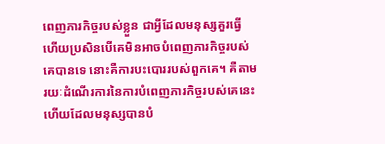ពេញភារកិច្ចរបស់ខ្លួន ជាអ្វីដែលមនុស្សគួរធ្វើ ហើយប្រសិនបើគេមិនអាចបំពេញភារកិច្ចរបស់គេបានទេ នោះគឺការបះបោររបស់ពួកគេ។ គឺតាមរយៈដំណើរការនៃការបំពេញភារកិច្ចរបស់គេនេះហើយដែលមនុស្សបានបំ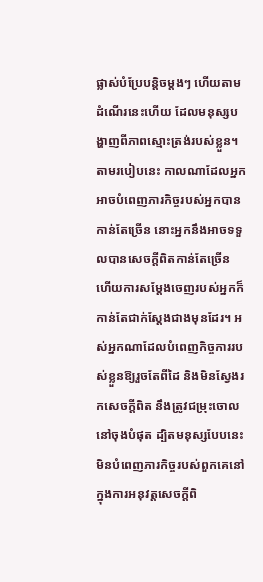ផ្លាស់បំប្រែបន្តិចម្ដងៗ ហើយតាមដំណើរនេះហើយ ដែលមនុស្សបង្ហាញពីភាពស្មោះត្រង់របស់ខ្លួន។ តាមរបៀបនេះ កាលណាដែលអ្នកអាចបំពេញភារកិច្ចរបស់អ្នកបានកាន់តែច្រើន នោះអ្នកនឹងអាចទទួលបានសេចក្ដីពិតកាន់តែច្រើន ហើយការសម្ដែងចេញរបស់អ្នកក៏កាន់តែជាក់ស្ដែងជាងមុនដែរ។ អស់អ្នកណាដែលបំពេញកិច្ចការរបស់ខ្លួនឱ្យរួចតែពីដៃ និងមិនស្វែងរកសេចក្ដីពិត នឹងត្រូវជម្រុះចោលនៅចុងបំផុត ដ្បិតមនុស្សបែបនេះមិនបំពេញភារកិច្ចរបស់ពួកគេនៅក្នុងការអនុវត្តសេចក្ដីពិ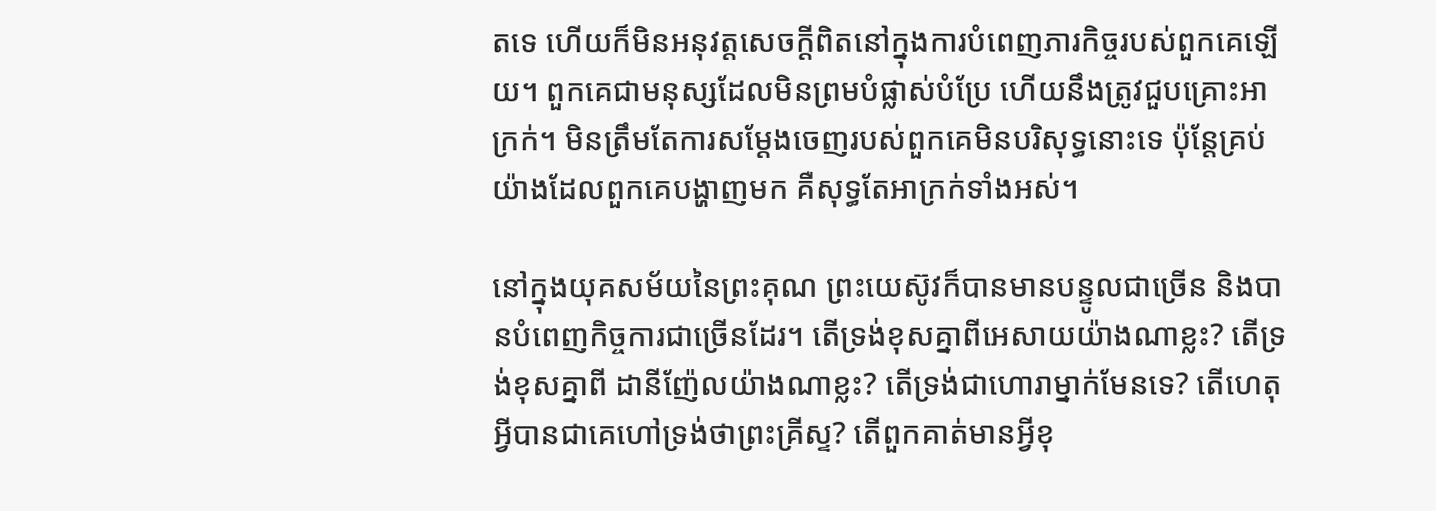តទេ ហើយក៏មិនអនុវត្តសេចក្ដីពិតនៅក្នុងការបំពេញភារកិច្ចរបស់ពួកគេឡើយ។ ពួកគេជាមនុស្សដែលមិនព្រមបំផ្លាស់បំប្រែ ហើយនឹងត្រូវជួបគ្រោះអាក្រក់។ មិនត្រឹមតែការសម្ដែងចេញរបស់ពួកគេមិនបរិសុទ្ធនោះទេ ប៉ុន្តែគ្រប់យ៉ាងដែលពួកគេបង្ហាញមក គឺសុទ្ធតែអាក្រក់ទាំងអស់។

នៅក្នុងយុគសម័យនៃព្រះគុណ ព្រះយេស៊ូវក៏បានមានបន្ទូលជាច្រើន និងបានបំពេញកិច្ចការជាច្រើនដែរ។ តើទ្រង់ខុសគ្នាពីអេសាយយ៉ាងណាខ្លះ? តើទ្រង់ខុសគ្នាពី ដានីញ៉ែលយ៉ាងណាខ្លះ? តើទ្រង់ជាហោរាម្នាក់មែនទេ? តើហេតុអ្វីបានជាគេហៅទ្រង់ថាព្រះគ្រីស្ទ? តើពួកគាត់មានអ្វីខុ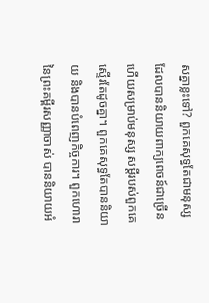សគ្នាខ្លះទៅ? ពួកគេសុទ្ធតែជាមនុស្ស ដែលបាននិយាយពាក្យពេចន៍ជាច្រើន ហើយសម្រាប់មនុស្ស សម្ដីរបស់ពួកគេស្ទើរតែដូចគ្នា។ ពួកគេសុទ្ធតែបាននិយាយ និងបានបំពេញកិច្ចការ។ ពួកហោរានៃព្រះគម្ពីរសញ្ញាចាស់ បាននិយាយអំ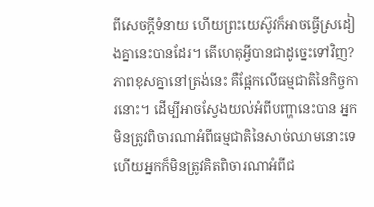ពីសេចក្ដីទំនាយ ហើយព្រះយេស៊ូវក៏អាចធ្វើស្រដៀងគ្នានេះបានដែរ។ តើហេតុអ្វីបានជាដូច្នេះទៅវិញ? ភាពខុសគ្នានៅត្រង់នេះ គឺផ្អែកលើធម្មជាតិនៃកិច្ចការនោះ។ ដើម្បីអាចស្វែងយល់អំពីបញ្ហានេះបាន អ្នកមិនត្រូវពិចារណាអំពីធម្មជាតិនៃសាច់ឈាមនោះទេ ហើយអ្នកក៏មិនត្រូវគិតពិចារណាអំពីជ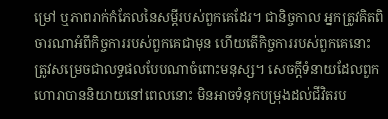ម្រៅ ឬភាពរាក់កំភែលនៃសម្ដីរបស់ពួកគេដែរ។ ជានិច្ចកាល អ្នកត្រូវគិតពិចារណាអំពីកិច្ចការរបស់ពួកគេជាមុន ហើយតើកិច្ចការរបស់ពួកគេនោះ ត្រូវសម្រេចជាលទ្ធផលបែបណាចំពោះមនុស្ស។ សេចក្ដីទំនាយដែលពួកហោរាបាននិយាយនៅពេលនោះ មិនអាចទំនុកបម្រុងដល់ជីវិតរប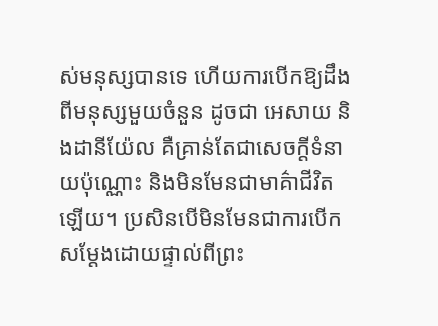ស់មនុស្សបានទេ ហើយការបើកឱ្យដឹងពីមនុស្សមួយចំនួន ដូចជា អេសាយ និងដានីយ៉ែល គឺគ្រាន់តែជាសេចក្ដីទំនាយប៉ុណ្ណោះ និងមិនមែនជាមាគ៌ាជីវិតឡើយ។ ប្រសិនបើមិនមែនជាការបើកសម្ដែងដោយផ្ទាល់ពីព្រះ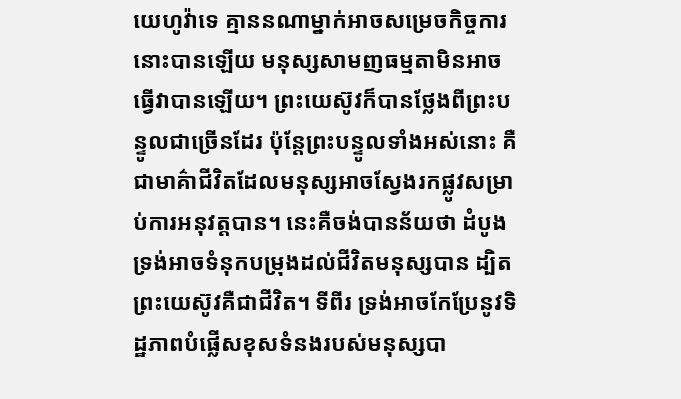យេហូវ៉ាទេ គ្មាននណាម្នាក់អាចសម្រេចកិច្ចការ នោះបានឡើយ មនុស្សសាមញធម្មតាមិនអាចធ្វើវាបានឡើយ។ ព្រះយេស៊ូវក៏បានថ្លែងពីព្រះបន្ទូលជាច្រើនដែរ ប៉ុន្តែព្រះបន្ទូលទាំងអស់នោះ គឺជាមាគ៌ាជីវិតដែលមនុស្សអាចស្វែងរកផ្លូវសម្រាប់ការអនុវត្តបាន។ នេះគឺចង់បានន័យថា ដំបូង ទ្រង់អាចទំនុកបម្រុងដល់ជីវិតមនុស្សបាន ដ្បិតព្រះយេស៊ូវគឺជាជីវិត។ ទីពីរ ទ្រង់អាចកែប្រែនូវទិដ្ឋភាពបំផ្លើសខុសទំនងរបស់មនុស្សបា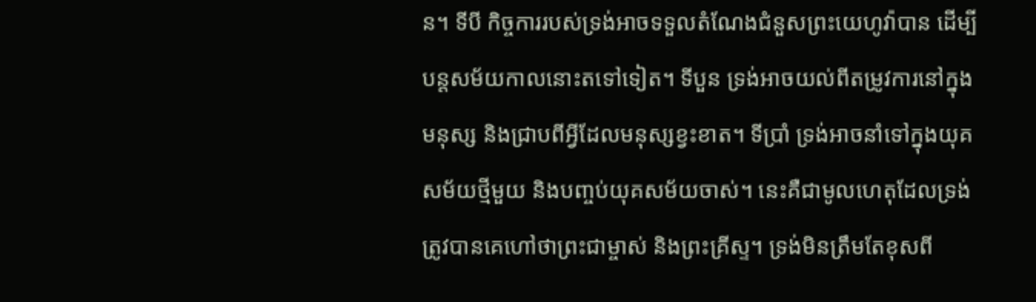ន។ ទីបី កិច្ចការរបស់ទ្រង់អាចទទួលតំណែងជំនួសព្រះយេហូវ៉ាបាន ដើម្បីបន្តសម័យកាលនោះតទៅទៀត។ ទីបួន ទ្រង់អាចយល់ពីតម្រូវការនៅក្នុងមនុស្ស និងជ្រាបពីអ្វីដែលមនុស្សខ្វះខាត។ ទីប្រាំ ទ្រង់អាចនាំទៅក្នុងយុគសម័យថ្មីមួយ និងបញ្ចប់យុគសម័យចាស់។ នេះគឺជាមូលហេតុដែលទ្រង់ត្រូវបានគេហៅថាព្រះជាម្ចាស់ និងព្រះគ្រីស្ទ។ ទ្រង់មិនត្រឹមតែខុសពី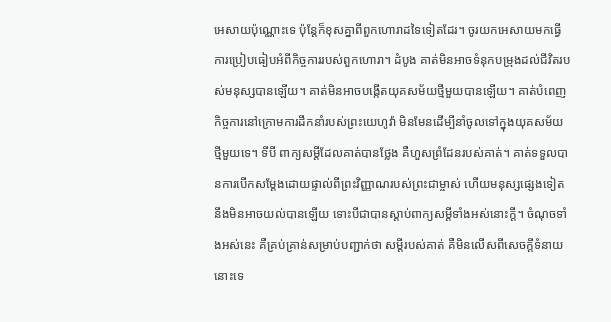អេសាយប៉ុណ្ណោះទេ ប៉ុន្តែក៏ខុសគ្នាពីពួកហោរាដទៃទៀតដែរ។ ចូរយកអេសាយមកធ្វើការប្រៀបធៀបអំពីកិច្ចការរបស់ពួកហោរា។ ដំបូង គាត់មិនអាចទំនុកបម្រុងដល់ជីវិតរបស់មនុស្សបានឡើយ។ គាត់មិនអាចបង្កើតយុគសម័យថ្មីមួយបានឡើយ។ គាត់បំពេញកិច្ចការនៅក្រោមការដឹកនាំរបស់ព្រះយេហូវ៉ា មិនមែនដើម្បីនាំចូលទៅក្នុងយុគសម័យថ្មីមួយទេ។ ទីបី ពាក្យសម្ដីដែលគាត់បានថ្លែង គឺហួសព្រំដែនរបស់គាត់។ គាត់ទទួលបានការបើកសម្ដែងដោយផ្ទាល់ពីព្រះវិញ្ញាណរបស់ព្រះជាម្ចាស់ ហើយមនុស្សផ្សេងទៀតនឹងមិនអាចយល់បានឡើយ ទោះបីជាបានស្ដាប់ពាក្យសម្ដីទាំងអស់នោះក្ដី។ ចំណុចទាំងអស់នេះ គឺគ្រប់គ្រាន់សម្រាប់បញ្ជាក់ថា សម្ដីរបស់គាត់ គឺមិនលើសពីសេចក្ដីទំនាយនោះទេ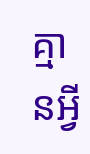គ្មានអ្វី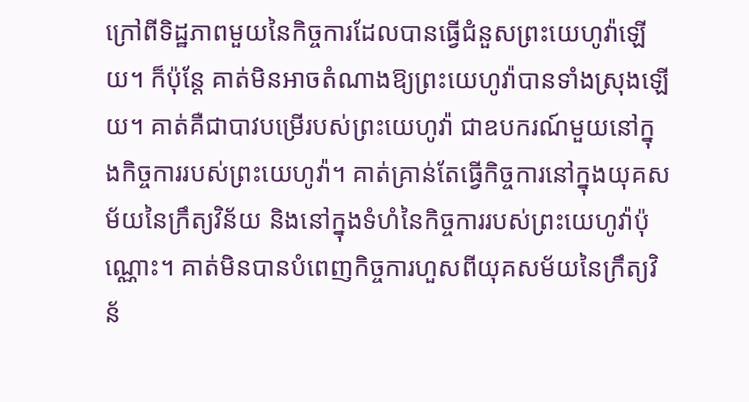ក្រៅពីទិដ្ឋភាពមួយនៃកិច្ចការដែលបានធ្វើជំនួសព្រះយេហូវ៉ាឡើយ។ ក៏ប៉ុន្តែ គាត់មិនអាចតំណាងឱ្យព្រះយេហូវ៉ាបានទាំងស្រុងឡើយ។ គាត់គឺជាបាវបម្រើរបស់ព្រះយេហូវ៉ា ជាឧបករណ៍មួយនៅក្នុងកិច្ចការរបស់ព្រះយេហូវ៉ា។ គាត់គ្រាន់តែធ្វើកិច្ចការនៅក្នុងយុគសម័យនៃក្រឹត្យវិន័យ និងនៅក្នុងទំហំនៃកិច្ចការរបស់ព្រះយេហូវ៉ាប៉ុណ្ណោះ។ គាត់មិនបានបំពេញកិច្ចការហួសពីយុគសម័យនៃក្រឹត្យវិន័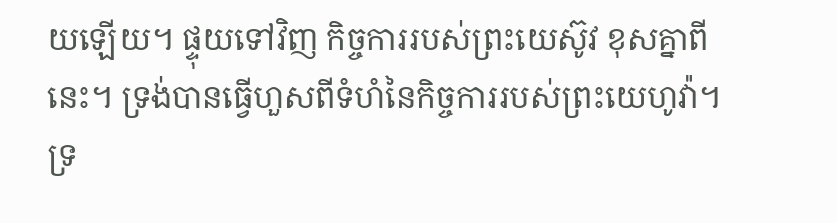យឡើយ។ ផ្ទុយទៅវិញ កិច្ចការរបស់ព្រះយេស៊ូវ ខុសគ្នាពីនេះ។ ទ្រង់បានធ្វើហួសពីទំហំនៃកិច្ចការរបស់ព្រះយេហូវ៉ា។ ទ្រ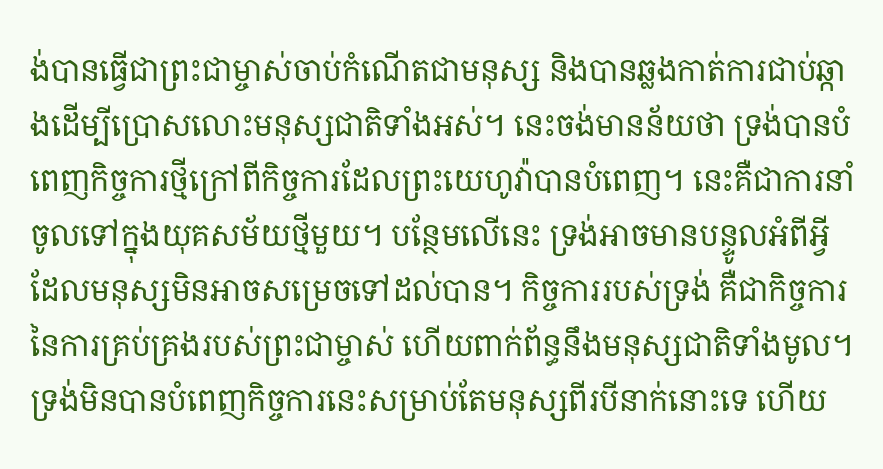ង់បានធ្វើជាព្រះជាម្ចាស់ចាប់កំណើតជាមនុស្ស និងបានឆ្លងកាត់ការជាប់ឆ្កាងដើម្បីប្រោសលោះមនុស្សជាតិទាំងអស់។ នេះចង់មានន័យថា ទ្រង់បានបំពេញកិច្ចការថ្មីក្រៅពីកិច្ចការដែលព្រះយេហូវ៉ាបានបំពេញ។ នេះគឺជាការនាំចូលទៅក្នុងយុគសម័យថ្មីមួយ។ បន្ថែមលើនេះ ទ្រង់អាចមានបន្ទូលអំពីអ្វីដែលមនុស្សមិនអាចសម្រេចទៅដល់បាន។ កិច្ចការរបស់ទ្រង់ គឺជាកិច្ចការនៃការគ្រប់គ្រងរបស់ព្រះជាម្ចាស់ ហើយពាក់ព័ន្ធនឹងមនុស្សជាតិទាំងមូល។ ទ្រង់មិនបានបំពេញកិច្ចការនេះសម្រាប់តែមនុស្សពីរបីនាក់នោះទេ ហើយ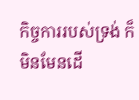កិច្ចការរបស់ទ្រង់ ក៏មិនមែនដើ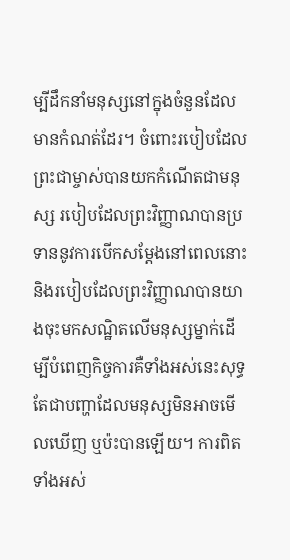ម្បីដឹកនាំមនុស្សនៅក្នុងចំនួនដែលមានកំណត់ដែរ។ ចំពោះរបៀបដែលព្រះជាម្ចាស់បានយកកំណើតជាមនុស្ស របៀបដែលព្រះវិញ្ញាណបានប្រទាននូវការបើកសម្ដែងនៅពេលនោះ និងរបៀបដែលព្រះវិញ្ញាណបានយាងចុះមកសណ្ឋិតលើមនុស្សម្នាក់ដើម្បីបំពេញកិច្ចការគឺទាំងអស់នេះសុទ្ធតែជាបញ្ហាដែលមនុស្សមិនអាចមើលឃើញ ឬប៉ះបានឡើយ។ ការពិតទាំងអស់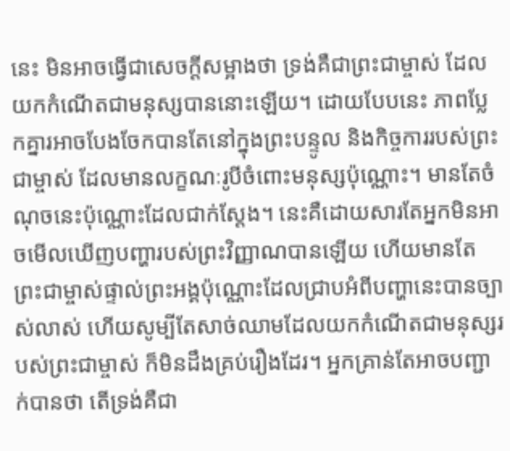នេះ មិនអាចធ្វើជាសេចក្ដីសម្អាងថា ទ្រង់គឺជាព្រះជាម្ចាស់ ដែលយកកំណើតជាមនុស្សបាននោះឡើយ។ ដោយបែបនេះ ភាពប្លែកគ្នារអាចបែងចែកបានតែនៅក្នុងព្រះបន្ទូល និងកិច្ចការរបស់ព្រះជាម្ចាស់ ដែលមានលក្ខណៈរូបីចំពោះមនុស្សប៉ុណ្ណោះ។ មានតែចំណុចនេះប៉ុណ្ណោះដែលជាក់ស្ដែង។ នេះគឺដោយសារតែអ្នកមិនអាចមើលឃើញបញ្ហារបស់ព្រះវិញ្ញាណបានឡើយ ហើយមានតែព្រះជាម្ចាស់ផ្ទាល់ព្រះអង្គប៉ុណ្ណោះដែលជ្រាបអំពីបញ្ហានេះបានច្បាស់លាស់ ហើយសូម្បីតែសាច់ឈាមដែលយកកំណើតជាមនុស្សរបស់ព្រះជាម្ចាស់ ក៏មិនដឹងគ្រប់រឿងដែរ។ អ្នកគ្រាន់តែអាចបញ្ជាក់បានថា តើទ្រង់គឺជា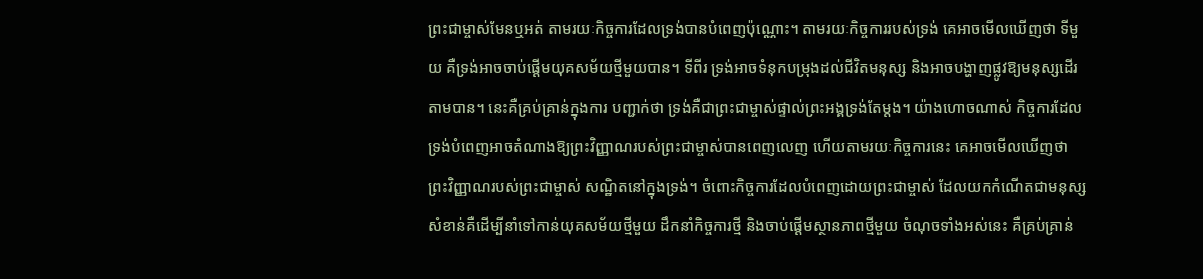ព្រះជាម្ចាស់មែនឬអត់ តាមរយៈកិច្ចការដែលទ្រង់បានបំពេញប៉ុណ្ណោះ។ តាមរយៈកិច្ចការរបស់ទ្រង់ គេអាចមើលឃើញថា ទីមួយ គឺទ្រង់អាចចាប់ផ្ដើមយុគសម័យថ្មីមួយបាន។ ទីពីរ ទ្រង់អាចទំនុកបម្រុងដល់ជីវិតមនុស្ស និងអាចបង្ហាញផ្លូវឱ្យមនុស្សដើរតាមបាន។ នេះគឺគ្រប់គ្រាន់ក្នុងការ បញ្ជាក់ថា ទ្រង់គឺជាព្រះជាម្ចាស់ផ្ទាល់ព្រះអង្គទ្រង់តែម្តង។ យ៉ាងហោចណាស់ កិច្ចការដែលទ្រង់បំពេញអាចតំណាងឱ្យព្រះវិញ្ញាណរបស់ព្រះជាម្ចាស់បានពេញលេញ ហើយតាមរយៈកិច្ចការនេះ គេអាចមើលឃើញថា ព្រះវិញ្ញាណរបស់ព្រះជាម្ចាស់ សណ្ឋិតនៅក្នុងទ្រង់។ ចំពោះកិច្ចការដែលបំពេញដោយព្រះជាម្ចាស់ ដែលយកកំណើតជាមនុស្សសំខាន់គឺដើម្បីនាំទៅកាន់យុគសម័យថ្មីមួយ ដឹកនាំកិច្ចការថ្មី និងចាប់ផ្ដើមស្ថានភាពថ្មីមួយ ចំណុចទាំងអស់នេះ គឺគ្រប់គ្រាន់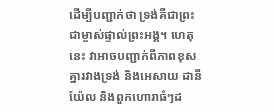ដើម្បីបញ្ជាក់ថា ទ្រង់គឺជាព្រះជាម្ចាស់ផ្ទាល់ព្រះអង្គ។ ហេតុនេះ វាអាចបញ្ជាក់ពីភាពខុសគ្នារវាងទ្រង់ និងអេសាយ ដានីយ៉ែល និងពួកហោរាធំៗដ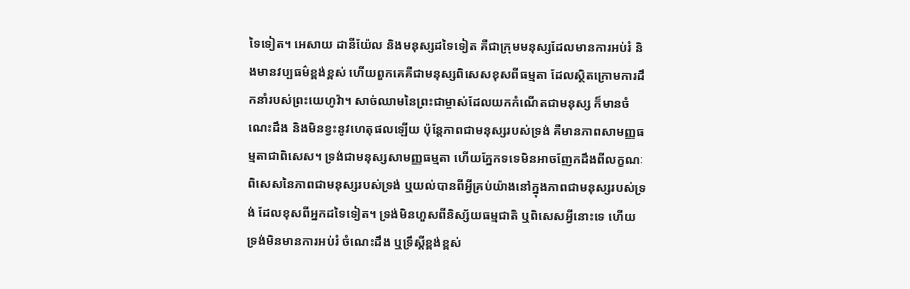ទៃទៀត។ អេសាយ ដានីយ៉ែល និងមនុស្សដទៃទៀត គឺជាក្រុមមនុស្សដែលមានការអប់រំ និងមានវប្បធម៌ខ្ពង់ខ្ពស់ ហើយពួកគេគឺជាមនុស្សពិសេសខុសពីធម្មតា ដែលស្ថិតក្រោមការដឹកនាំរបស់ព្រះយេហូវ៉ា។ សាច់ឈាមនៃព្រះជាម្ចាស់ដែលយកកំណើតជាមនុស្ស ក៏មានចំណេះដឹង និងមិនខ្វះនូវហេតុផលឡើយ ប៉ុន្តែភាពជាមនុស្សរបស់ទ្រង់ គឺមានភាពសាមញ្ញធម្មតាជាពិសេស។ ទ្រង់ជាមនុស្សសាមញ្ញធម្មតា ហើយភ្នែកទទេមិនអាចញែកដឹងពីលក្ខណៈពិសេសនៃភាពជាមនុស្សរបស់ទ្រង់ ឬយល់បានពីអ្វីគ្រប់យ៉ាងនៅក្នុងភាពជាមនុស្សរបស់ទ្រង់ ដែលខុសពីអ្នកដទៃទៀត។ ទ្រង់មិនហួសពីនិស្ស័យធម្មជាតិ ឬពិសេសអ្វីនោះទេ ហើយទ្រង់មិនមានការអប់រំ ចំណេះដឹង ឬទ្រឹស្ដីខ្ពង់ខ្ពស់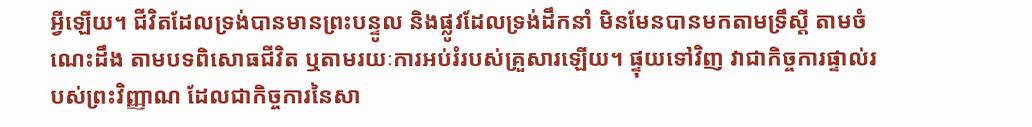អ្វីឡើយ។ ជីវិតដែលទ្រង់បានមានព្រះបន្ទូល និងផ្លូវដែលទ្រង់ដឹកនាំ មិនមែនបានមកតាមទ្រឹស្ដី តាមចំណេះដឹង តាមបទពិសោធជីវិត ឬតាមរយៈការអប់រំរបស់គ្រួសារឡើយ។ ផ្ទុយទៅវិញ វាជាកិច្ចការផ្ទាល់របស់ព្រះវិញ្ញាណ ដែលជាកិច្ចការនៃសា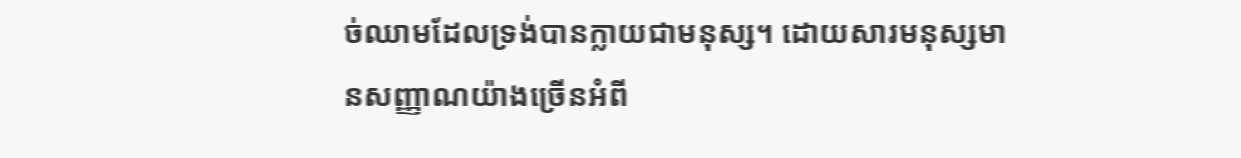ច់ឈាមដែលទ្រង់បានក្លាយជាមនុស្ស។ ដោយសារមនុស្សមានសញ្ញាណយ៉ាងច្រើនអំពី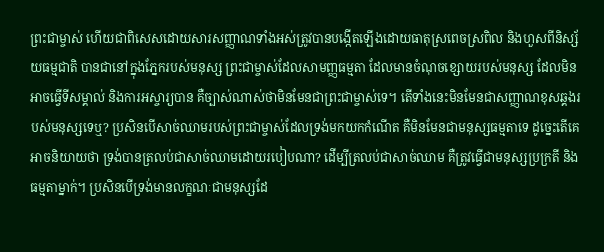ព្រះជាម្ចាស់ ហើយជាពិសេសដោយសារសញ្ញាណទាំងអស់ត្រូវបានបង្កើតឡើងដោយធាតុស្រពេចស្រពិល និងហួសពីនិស្ស័យធម្មជាតិ បានជានៅក្នុងភ្នែករបស់មនុស្ស ព្រះជាម្ចាស់ដែលសាមញ្ញធម្មតា ដែលមានចំណុចខ្សោយរបស់មនុស្ស ដែលមិនអាចធ្វើទីសម្គាល់ និងការអស្ចារ្យបាន គឺច្បាស់ណាស់ថាមិនមែនជាព្រះជាម្ចាស់ទេ។ តើទាំងនេះមិនមែនជាសញ្ញាណខុសឆ្គងរបស់មនុស្សទេឬ? ប្រសិនបើសាច់ឈាមរបស់ព្រះជាម្ចាស់ដែលទ្រង់មកយកកំណើត គឺមិនមែនជាមនុស្សធម្មតាទេ ដូច្នេះតើគេអាចនិយាយថា ទ្រង់បានត្រលប់ជាសាច់ឈាមដោយរបៀបណា? ដើម្បីត្រលប់ជាសាច់ឈាម គឺត្រូវធ្វើជាមនុស្សប្រក្រតី និងធម្មតាម្នាក់។ ប្រសិនបើទ្រង់មានលក្ខណៈជាមនុស្សដែ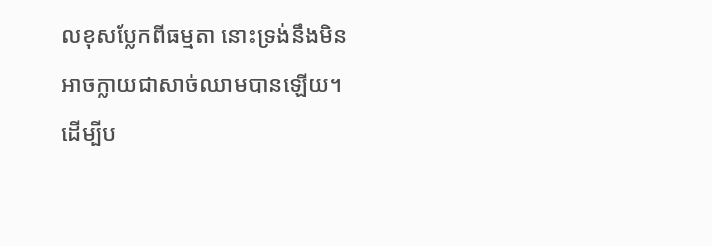លខុសប្លែកពីធម្មតា នោះទ្រង់នឹងមិនអាចក្លាយជាសាច់ឈាមបានឡើយ។ ដើម្បីប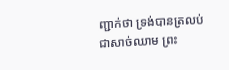ញ្ជាក់ថា ទ្រង់បានត្រលប់ជាសាច់ឈាម ព្រះ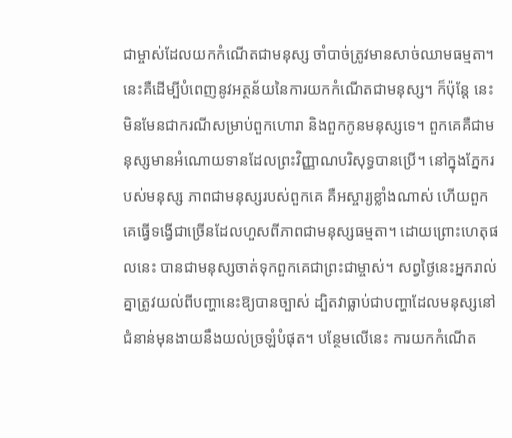ជាម្ចាស់ដែលយកកំណើតជាមនុស្ស ចាំបាច់ត្រូវមានសាច់ឈាមធម្មតា។ នេះគឺដើម្បីបំពេញនូវអត្ថន័យនៃការយកកំណើតជាមនុស្ស។ ក៏ប៉ុន្តែ នេះមិនមែនជាករណីសម្រាប់ពួកហោរា និងពួកកូនមនុស្សទេ។ ពួកគេគឺជាមនុស្សមានអំណោយទានដែលព្រះវិញ្ញាណបរិសុទ្ធបានប្រើ។ នៅក្នុងភ្នែករបស់មនុស្ស ភាពជាមនុស្សរបស់ពួកគេ គឺអស្ចារ្យខ្លាំងណាស់ ហើយពួកគេធ្វើទង្វើជាច្រើនដែលហួសពីភាពជាមនុស្សធម្មតា។ ដោយព្រោះហេតុផលនេះ បានជាមនុស្សចាត់ទុកពួកគេជាព្រះជាម្ចាស់។ សព្វថ្ងៃនេះអ្នករាល់គ្នាត្រូវយល់ពីបញ្ហានេះឱ្យបានច្បាស់ ដ្បិតវាធ្លាប់ជាបញ្ហាដែលមនុស្សនៅជំនាន់មុនងាយនឹងយល់ច្រឡំបំផុត។ បន្ថែមលើនេះ ការយកកំណើត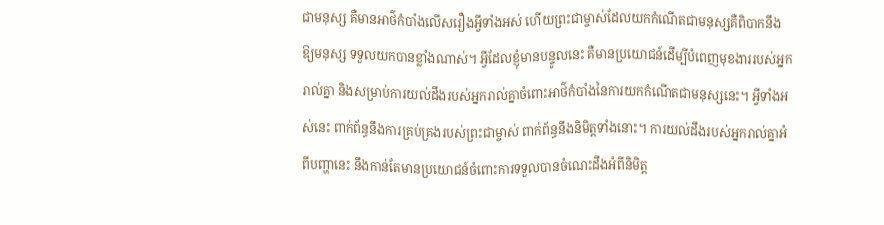ជាមនុស្ស គឺមានអាថ៌កំបាំងលើសរឿងអ្វីទាំងអស់ ហើយព្រះជាម្ចាស់ដែលយកកំណើតជាមនុស្សគឺពិបាកនឹងឱ្យមនុស្ស ទទួលយកបានខ្លាំងណាស់។ អ្វីដែលខ្ញុំមានបន្ទូលនេះ គឺមានប្រយោជន៍ដើម្បីបំពេញមុខងាររបស់អ្នករាល់គ្នា និងសម្រាប់ការយល់ដឹងរបស់អ្នករាល់គ្នាចំពោះអាថ៌កំបាំងនៃការយកកំណើតជាមនុស្សនេះ។ អ្វីទាំងអស់នេះ ពាក់ព័ន្ធនឹងការគ្រប់គ្រងរបស់ព្រះជាម្ចាស់ ពាក់ព័ន្ធនឹងនិមិត្តទាំងនោះ។ ការយល់ដឹងរបស់អ្នករាល់គ្នាអំពីបញ្ហានេះ នឹងកាន់តែមានប្រយោជន៍ចំពោះការទទួលបានចំណេះដឹងអំពីនិមិត្ត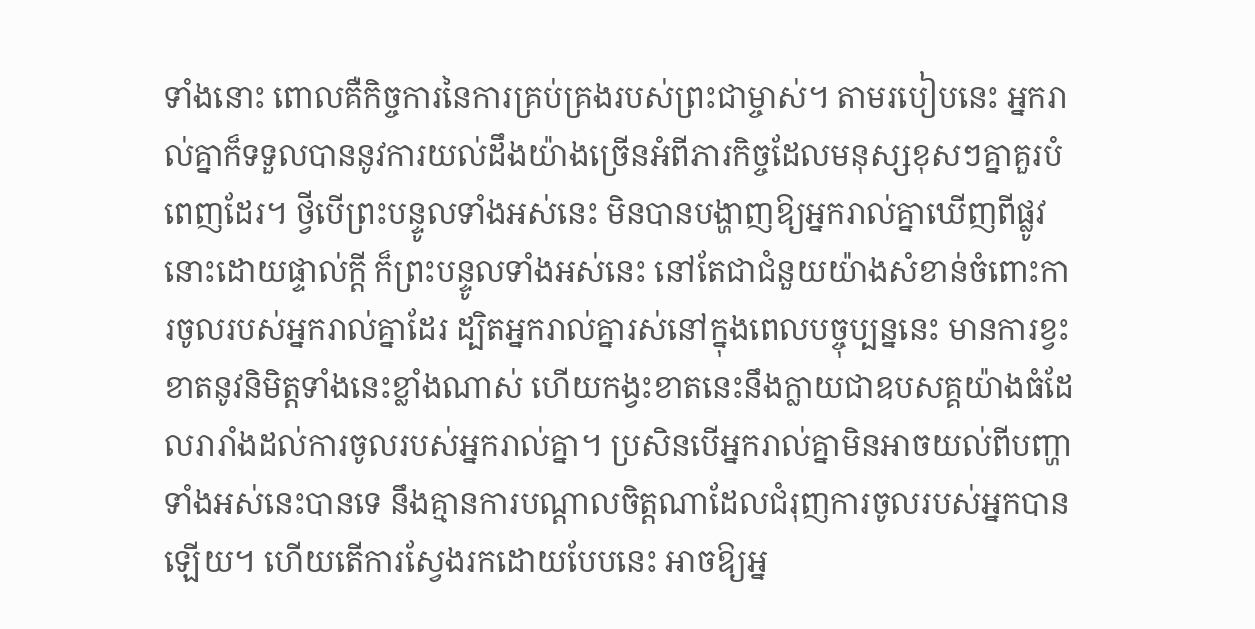ទាំងនោះ ពោលគឺកិច្ចការនៃការគ្រប់គ្រងរបស់ព្រះជាម្ចាស់។ តាមរបៀបនេះ អ្នករាល់គ្នាក៏ទទួលបាននូវការយល់ដឹងយ៉ាងច្រើនអំពីភារកិច្ចដែលមនុស្សខុសៗគ្នាគួរបំពេញដែរ។ ថ្វីបើព្រះបន្ទូលទាំងអស់នេះ មិនបានបង្ហាញឱ្យអ្នករាល់គ្នាឃើញពីផ្លូវនោះដោយផ្ទាល់ក្ដី ក៏ព្រះបន្ទូលទាំងអស់នេះ នៅតែជាជំនួយយ៉ាងសំខាន់ចំពោះការចូលរបស់អ្នករាល់គ្នាដែរ ដ្បិតអ្នករាល់គ្នារស់នៅក្នុងពេលបច្ចុប្បន្ននេះ មានការខ្វះខាតនូវនិមិត្តទាំងនេះខ្លាំងណាស់ ហើយកង្វះខាតនេះនឹងក្លាយជាឧបសគ្គយ៉ាងធំដែលរារាំងដល់ការចូលរបស់អ្នករាល់គ្នា។ ប្រសិនបើអ្នករាល់គ្នាមិនអាចយល់ពីបញ្ហាទាំងអស់នេះបានទេ នឹងគ្មានការបណ្ដាលចិត្តណាដែលជំរុញការចូលរបស់អ្នកបានឡើយ។ ហើយតើការស្វែងរកដោយបែបនេះ អាចឱ្យអ្ន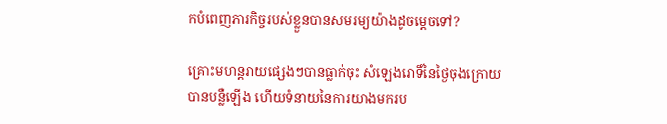កបំពេញភារកិច្ចរបស់ខ្លួនបានសមរម្យយ៉ាងដូចម្តេចទៅ?

គ្រោះមហន្តរាយផ្សេងៗបានធ្លាក់ចុះ សំឡេងរោទិ៍នៃថ្ងៃចុងក្រោយបានបន្លឺឡើង ហើយទំនាយនៃការយាងមករប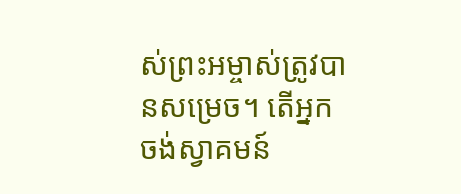ស់ព្រះអម្ចាស់ត្រូវបានសម្រេច។ តើអ្នកចង់ស្វាគមន៍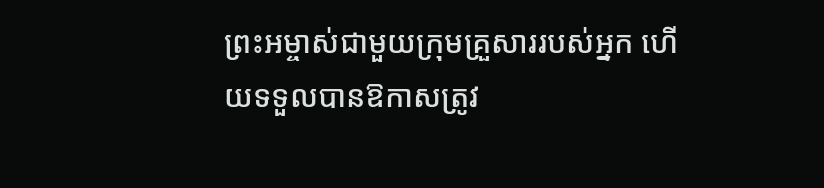ព្រះអម្ចាស់ជាមួយក្រុមគ្រួសាររបស់អ្នក ហើយទទួលបានឱកាសត្រូវ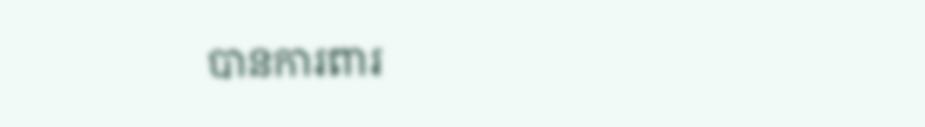បានការពារ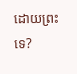ដោយព្រះទេ?